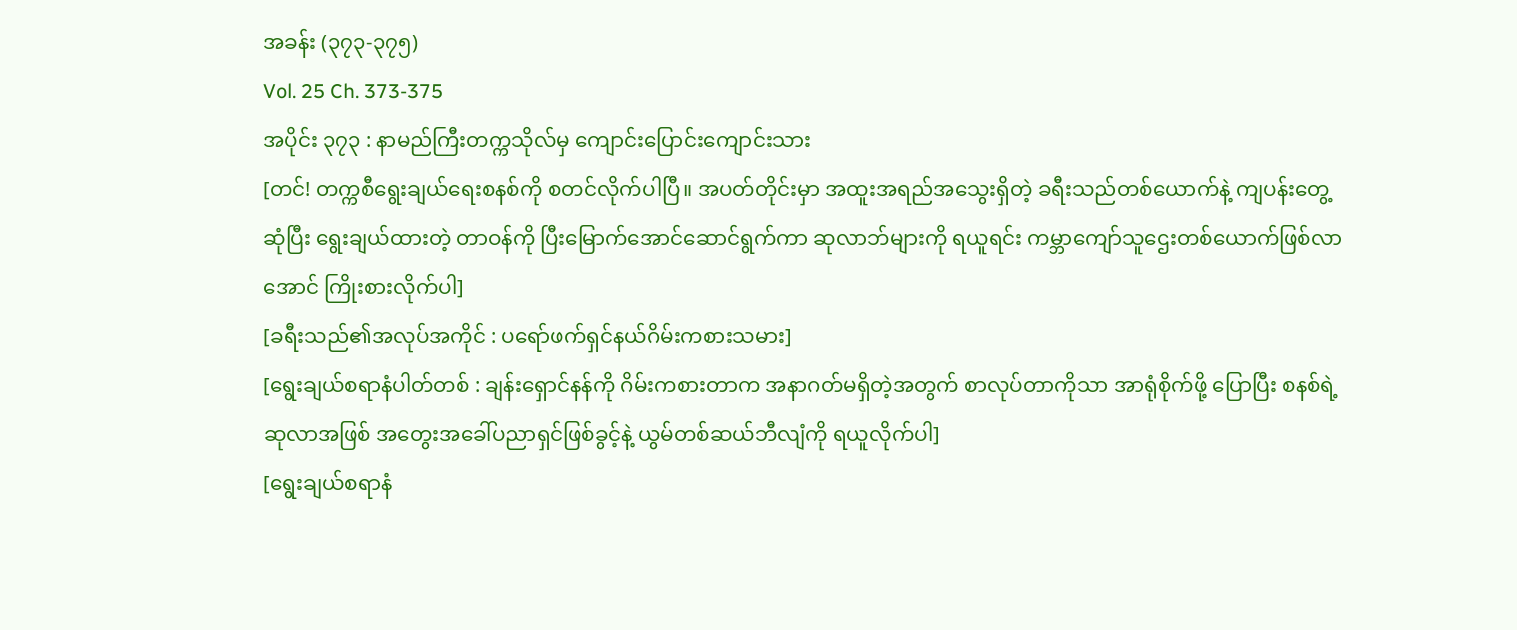အခန်း (၃၇၃-၃၇၅)
Vol. 25 Ch. 373-375
အပိုင်း ၃၇၃ : နာမည်ကြီးတက္ကသိုလ်မှ ကျောင်းပြောင်းကျောင်းသား
[တင်! တက္ကစီရွေးချယ်ရေးစနစ်ကို စတင်လိုက်ပါပြီ။ အပတ်တိုင်းမှာ အထူးအရည်အသွေးရှိတဲ့ ခရီးသည်တစ်ယောက်နဲ့ ကျပန်းတွေ့ဆုံပြီး ရွေးချယ်ထားတဲ့ တာဝန်ကို ပြီးမြောက်အောင်ဆောင်ရွက်ကာ ဆုလာဘ်များကို ရယူရင်း ကမ္ဘာကျော်သူဌေးတစ်ယောက်ဖြစ်လာအောင် ကြိုးစားလိုက်ပါ]
[ခရီးသည်၏အလုပ်အကိုင် : ပရော်ဖက်ရှင်နယ်ဂိမ်းကစားသမား]
[ရွေးချယ်စရာနံပါတ်တစ် : ချန်းရှောင်နန်ကို ဂိမ်းကစားတာက အနာဂတ်မရှိတဲ့အတွက် စာလုပ်တာကိုသာ အာရုံစိုက်ဖို့ ပြောပြီး စနစ်ရဲ့ဆုလာအဖြစ် အတွေးအခေါ်ပညာရှင်ဖြစ်ခွင့်နဲ့ ယွမ်တစ်ဆယ်ဘီလျံကို ရယူလိုက်ပါ]
[ရွေးချယ်စရာနံ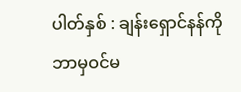ပါတ်နှစ် : ချန်းရှောင်နန်ကို ဘာမှဝင်မ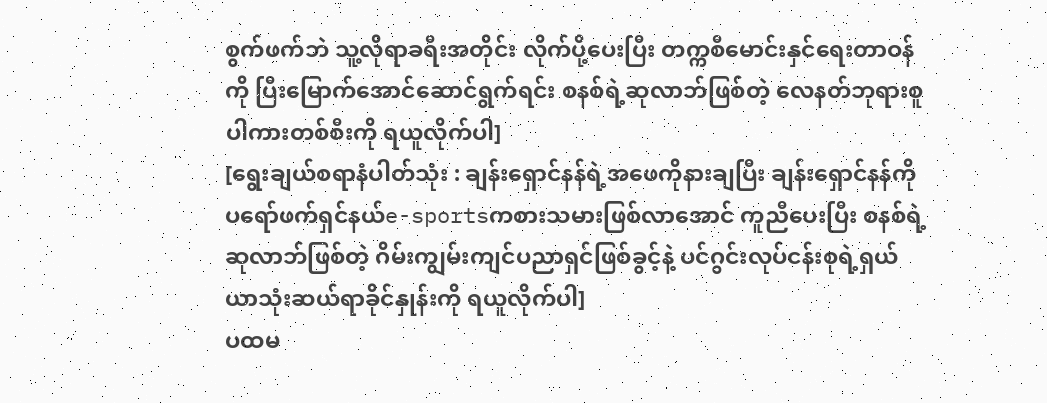စွက်ဖက်ဘဲ သူ့လိုရာခရီးအတိုင်း လိုက်ပို့ပေးပြီး တက္ကစီမောင်းနှင်ရေးတာဝန်ကို ပြီးမြောက်အောင်ဆောင်ရွက်ရင်း စနစ်ရဲ့ဆုလာဘ်ဖြစ်တဲ့ လေနတ်ဘုရားစူပါကားတစ်စီးကို ရယူလိုက်ပါ]
[ရွေးချယ်စရာနံပါတ်သုံး : ချန်းရှောင်နန်ရဲ့အဖေကိုနားချပြီး ချန်းရှောင်နန်ကို ပရော်ဖက်ရှင်နယ်e-sportsကစားသမားဖြစ်လာအောင် ကူညီပေးပြီး စနစ်ရဲ့ဆုလာဘ်ဖြစ်တဲ့ ဂိမ်းကျွမ်းကျင်ပညာရှင်ဖြစ်ခွင့်နဲ့ ပင်ဂွင်းလုပ်ငန်းစုရဲ့ရှယ်ယာသုံးဆယ်ရာခိုင်နှုန်းကို ရယူလိုက်ပါ]
ပထမ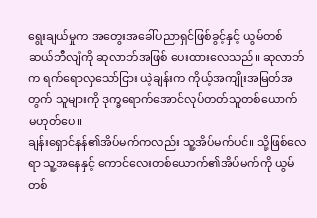ရွေးချယ်မှုက အတွေးအခေါ်ပညာရှင်ဖြစ်ခွင့်နှင့် ယွမ်တစ်ဆယ်ဘီလျံကို ဆုလာဘ်အဖြစ် ပေးထားလေသည်။ ဆုလာဘ်က ရက်ရောလှသော်ငြား ယဲ့ချန်းက ကိုယ့်အကျိုးအမြတ်အတွက် သူများကို ဒုက္ခရောက်အောင်လုပ်တတ်သူတစ်ယောက် မဟုတ်ပေ။
ချန်းရှောင်နန်၏အိပ်မက်ကလည်း သူ့အိပ်မက်ပင်။ သို့ဖြစ်လေရာ သူ့အနေနှင့် ကောင်လေးတစ်ယောက်၏အိပ်မက်ကို ယွမ်တစ်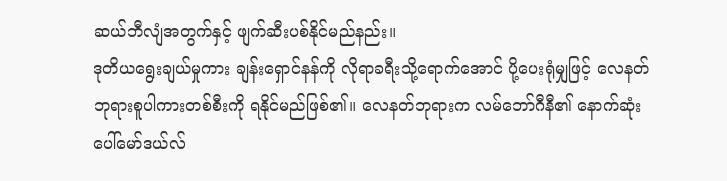ဆယ်ဘီလျံအတွက်နှင့် ဖျက်ဆီးပစ်နိုင်မည်နည်း။
ဒုတိယရွေးချယ်မှုကား ချန်းရှောင်နန်ကို လိုရာခရီးသို့ရောက်အောင် ပို့ပေးရုံမျှဖြင့် လေနတ်ဘုရားစူပါကားတစ်စီးကို ရနိုင်မည်ဖြစ်၏။ လေနတ်ဘုရားက လမ်ဘော်ဂီနီ၏ နောက်ဆုံးပေါ်မော်ဒယ်လ်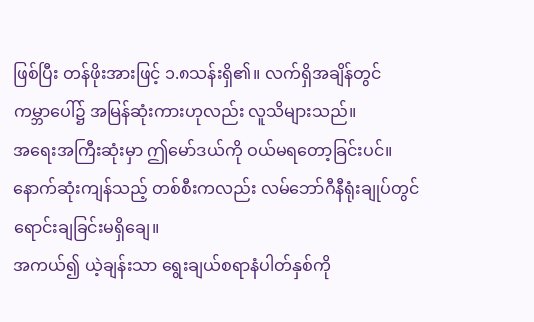ဖြစ်ပြီး တန်ဖိုးအားဖြင့် ၁.၈သန်းရှိ၏။ လက်ရှိအချိန်တွင် ကမ္ဘာပေါ်၌ အမြန်ဆုံးကားဟုလည်း လူသိများသည်။
အရေးအကြီးဆုံးမှာ ဤမော်ဒယ်ကို ဝယ်မရတော့ခြင်းပင်။ နောက်ဆုံးကျန်သည့် တစ်စီးကလည်း လမ်ဘော်ဂီနီရုံးချုပ်တွင် ရောင်းချခြင်းမရှိချေ။
အကယ်၍ ယဲ့ချန်းသာ ရွေးချယ်စရာနံပါတ်နှစ်ကို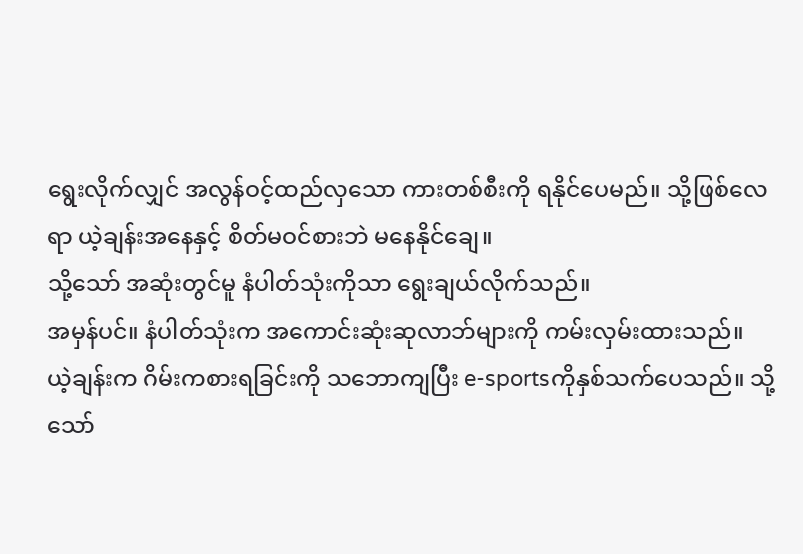ရွေးလိုက်လျှင် အလွန်ဝင့်ထည်လှသော ကားတစ်စီးကို ရနိုင်ပေမည်။ သို့ဖြစ်လေရာ ယဲ့ချန်းအနေနှင့် စိတ်မဝင်စားဘဲ မနေနိုင်ချေ။
သို့သော် အဆုံးတွင်မူ နံပါတ်သုံးကိုသာ ရွေးချယ်လိုက်သည်။
အမှန်ပင်။ နံပါတ်သုံးက အကောင်းဆုံးဆုလာဘ်များကို ကမ်းလှမ်းထားသည်။
ယဲ့ချန်းက ဂိမ်းကစားရခြင်းကို သဘောကျပြီး e-sportsကိုနှစ်သက်ပေသည်။ သို့သော်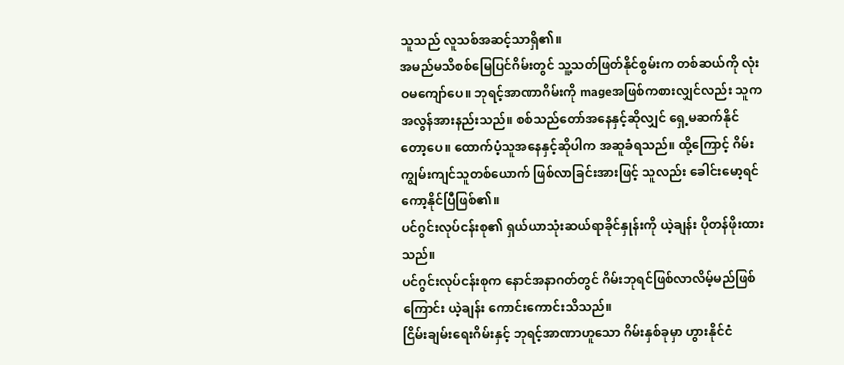သူသည် လူသစ်အဆင့်သာရှိ၏။
အမည်မသိစစ်မြေပြင်ဂိမ်းတွင် သူ့သတ်ဖြတ်နိုင်စွမ်းက တစ်ဆယ်ကို လုံးဝမကျော်ပေ။ ဘုရင့်အာဏာဂိမ်းကို mageအဖြစ်ကစားလျှင်လည်း သူက အလွန်အားနည်းသည်။ စစ်သည်တော်အနေနှင့်ဆိုလျှင် ရှေ့မဆက်နိုင်တော့ပေ။ ထောက်ပံ့သူအနေနှင့်ဆိုပါက အဆူခံရသည်။ ထို့ကြောင့် ဂိမ်းကျွမ်းကျင်သူတစ်ယောက် ဖြစ်လာခြင်းအားဖြင့် သူလည်း ခေါင်းမော့ရင်ကော့နိုင်ပြီဖြစ်၏။
ပင်ဂွင်းလုပ်ငန်းစု၏ ရှယ်ယာသုံးဆယ်ရာခိုင်နှုန်းကို ယဲ့ချန်း ပိုတန်ဖိုးထားသည်။
ပင်ဂွင်းလုပ်ငန်းစုက နောင်အနာဂတ်တွင် ဂိမ်းဘုရင်ဖြစ်လာလိမ့်မည်ဖြစ်ကြောင်း ယဲ့ချန်း ကောင်းကောင်းသိသည်။
ငြိမ်းချမ်းရေးဂိမ်းနှင့် ဘုရင့်အာဏာဟူသော ဂိမ်းနှစ်ခုမှာ ဟွားနိုင်ငံ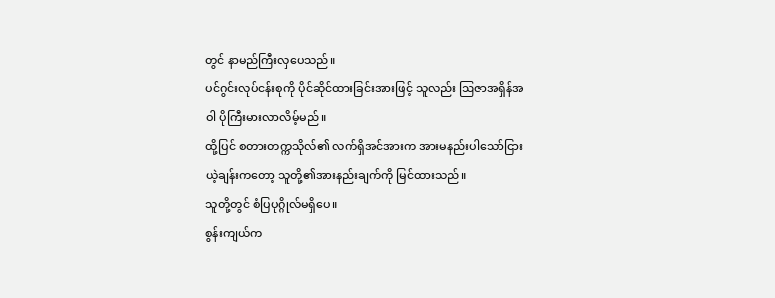တွင် နာမည်ကြီးလှပေသည်။
ပင်ဂွင်းလုပ်ငန်းစုကို ပိုင်ဆိုင်ထားခြင်းအားဖြင့် သူလည်း ဩဇာအရှိန်အဝါ ပိုကြီးမားလာလိမ့်မည်။
ထို့ပြင် စတားတက္ကသိုလ်၏ လက်ရှိအင်အားက အားမနည်းပါသော်ငြား ယဲ့ချန်းကတော့ သူတို့၏အားနည်းချက်ကို မြင်ထားသည်။
သူတို့တွင် စံပြပုဂ္ဂိုလ်မရှိပေ။
စွန်းကျယ်က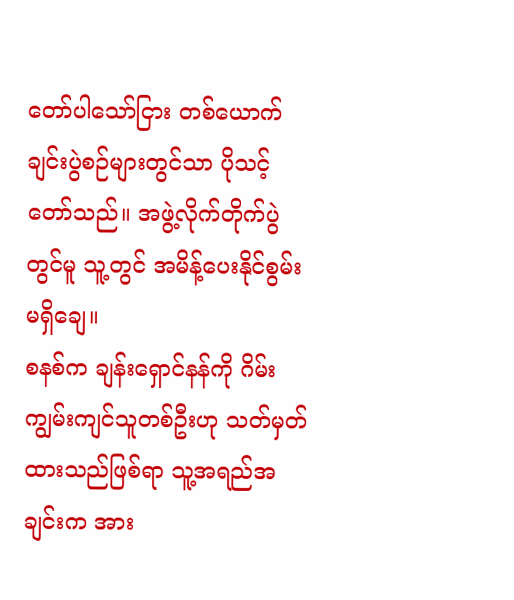တော်ပါသော်ငြား တစ်ယောက်ချင်းပွဲစဉ်များတွင်သာ ပိုသင့်တော်သည်။ အဖွဲ့လိုက်တိုက်ပွဲတွင်မူ သူ့တွင် အမိန့်ပေးနိုင်စွမ်းမရှိချေ။
စနစ်က ချန်းရှောင်နန်ကို ဂိမ်းကျွမ်းကျင်သူတစ်ဦးဟု သတ်မှတ်ထားသည်ဖြစ်ရာ သူ့အရည်အချင်းက အား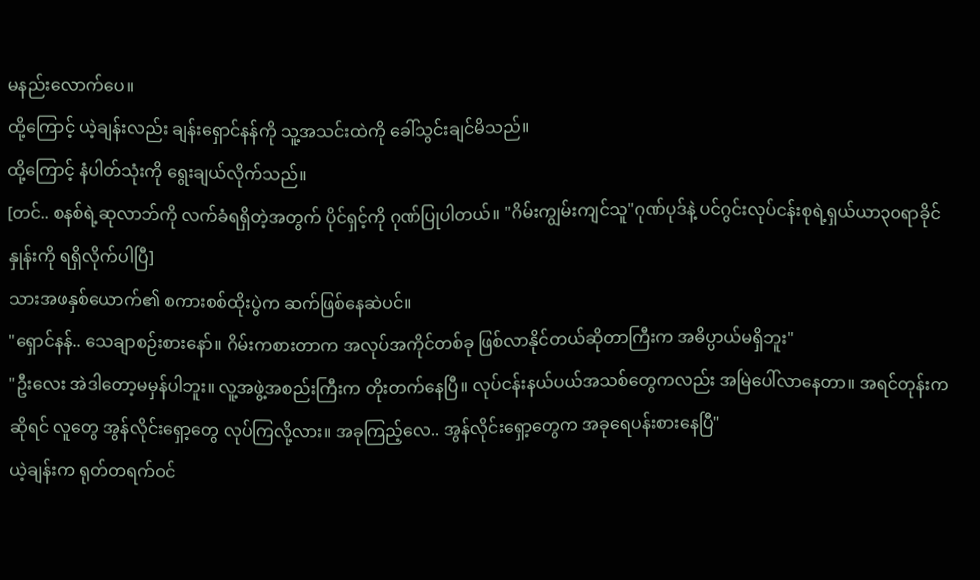မနည်းလောက်ပေ။
ထို့ကြောင့် ယဲ့ချန်းလည်း ချန်းရှောင်နန်ကို သူ့အသင်းထဲကို ခေါ်သွင်းချင်မိသည်။
ထို့ကြောင့် နံပါတ်သုံးကို ရွေးချယ်လိုက်သည်။
[တင်.. စနစ်ရဲ့ဆုလာဘ်ကို လက်ခံရရှိတဲ့အတွက် ပိုင်ရှင့်ကို ဂုဏ်ပြုပါတယ်။ "ဂိမ်းကျွမ်းကျင်သူ"ဂုဏ်ပုဒ်နဲ့ ပင်ဂွင်းလုပ်ငန်းစုရဲ့ရှယ်ယာ၃၀ရာခိုင်နှုန်းကို ရရှိလိုက်ပါပြီ]
သားအဖနှစ်ယောက်၏ စကားစစ်ထိုးပွဲက ဆက်ဖြစ်နေဆဲပင်။
"ရှောင်နန်.. သေချာစဉ်းစားနော်။ ဂိမ်းကစားတာက အလုပ်အကိုင်တစ်ခု ဖြစ်လာနိုင်တယ်ဆိုတာကြီးက အဓိပ္ပာယ်မရှိဘူး"
"ဦးလေး အဲဒါတော့မမှန်ပါဘူး။ လူ့အဖွဲ့အစည်းကြီးက တိုးတက်နေပြီ။ လုပ်ငန်းနယ်ပယ်အသစ်တွေကလည်း အမြဲပေါ်လာနေတာ။ အရင်တုန်းကဆိုရင် လူတွေ အွန်လိုင်းရှော့တွေ လုပ်ကြလို့လား။ အခုကြည့်လေ.. အွန်လိုင်းရှော့တွေက အခုရေပန်းစားနေပြီ"
ယဲ့ချန်းက ရုတ်တရက်ဝင်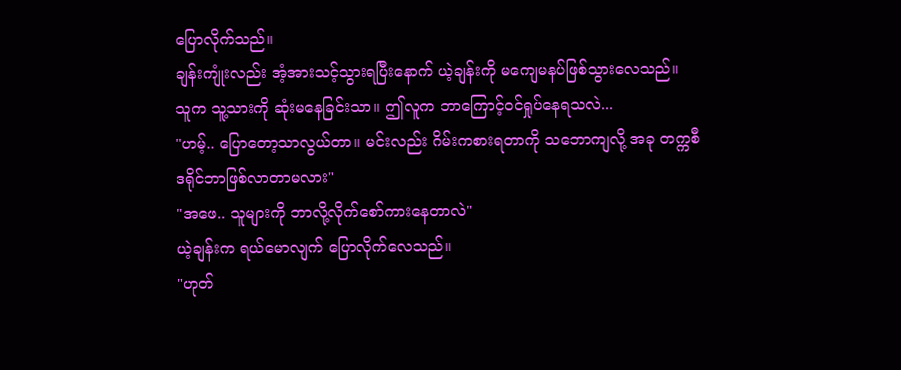ပြောလိုက်သည်။
ချန်းကျုံးလည်း အံ့အားသင့်သွားရပြီးနောက် ယဲ့ချန်းကို မကျေမနပ်ဖြစ်သွားလေသည်။
သူက သူ့သားကို ဆုံးမနေခြင်းသာ။ ဤလူက ဘာကြောင့်ဝင်ရှုပ်နေရသလဲ...
"ဟမ့်.. ပြောတော့သာလွယ်တာ။ မင်းလည်း ဂိမ်းကစားရတာကို သဘောကျလို့ အခု တက္ကစီဒရိုင်ဘာဖြစ်လာတာမလား"
"အဖေ.. သူများကို ဘာလို့လိုက်စော်ကားနေတာလဲ"
ယဲ့ချန်းက ရယ်မောလျက် ပြောလိုက်လေသည်။
"ဟုတ်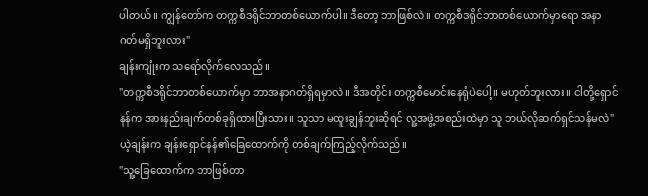ပါတယ်။ ကျွန်တော်က တက္ကစီဒရိုင်ဘာတစ်ယောက်ပါ။ ဒီတော့ ဘာဖြစ်လဲ။ တက္ကစီဒရိုင်ဘာတစ်ယောက်မှာရော အနာဂတ်မရှိဘူးလား"
ချန်းကျုံးက သရော်လိုက်လေသည်။
"တက္ကစီဒရိုင်ဘာတစ်ယောက်မှာ ဘာအနာဂတ်ရှိရမှာလဲ။ ဒီအတိုင်း တက္ကစီမောင်းနေရုံပဲပေါ့။ မဟုတ်ဘူးလား။ ငါတို့ရှောင်နန်က အားနည်းချက်တစ်ခုရှိထားပြီးသား။ သူသာ မထူးချွန်ဘူးဆိုရင် လူ့အဖွဲ့အစည်းထဲမှာ သူ ဘယ်လိုဆက်ရှင်သန်မလဲ"
ယဲ့ချန်းက ချန်းရှောင်နန်၏ခြေထောက်ကို တစ်ချက်ကြည့်လိုက်သည်။
"သူ့ခြေထောက်က ဘာဖြစ်တာ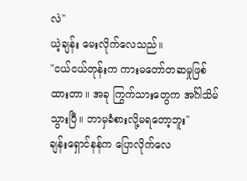လဲ"
ယဲ့ချန်း မေးလိုက်လေသည်။
"ငယ်ငယ်တုန်းက ကားမတော်တဆမှုဖြစ်ထားတာ။ အခု ကြွက်သားတွေက အင်္ဂါသိမ်သွားပြီ။ ဘာမှခံစားလို့မရတော့ဘူး"
ချန်းရှောင်နန်က ပြောလိုက်လေ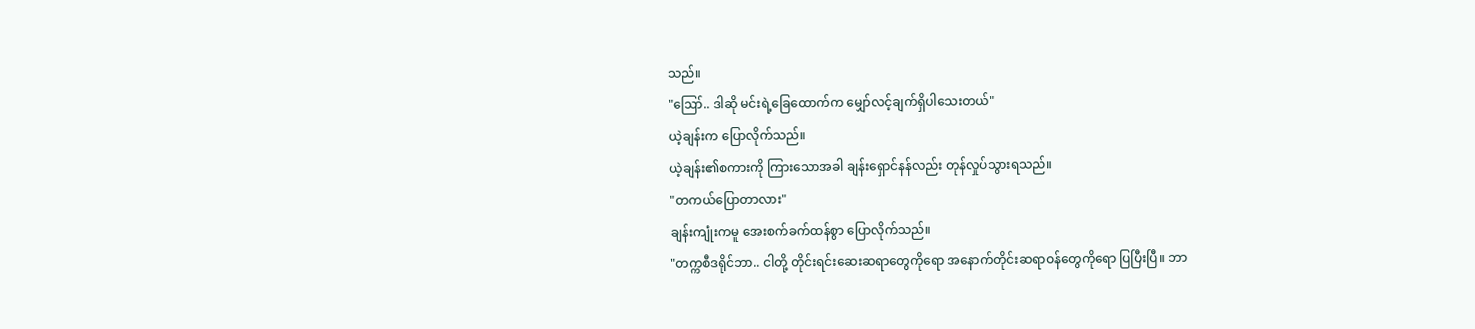သည်။
"ဪ.. ဒါဆို မင်းရဲ့ခြေထောက်က မျှော်လင့်ချက်ရှိပါသေးတယ်"
ယဲ့ချန်းက ပြောလိုက်သည်။
ယဲ့ချန်း၏စကားကို ကြားသောအခါ ချန်းရှောင်နန်လည်း တုန်လှုပ်သွားရသည်။
"တကယ်ပြောတာလား"
ချန်းကျုံးကမူ အေးစက်ခက်ထန်စွာ ပြောလိုက်သည်။
"တက္ကစီဒရိုင်ဘာ.. ငါတို့ တိုင်းရင်းဆေးဆရာတွေကိုရော အနောက်တိုင်းဆရာဝန်တွေကိုရော ပြပြီးပြီ။ ဘာ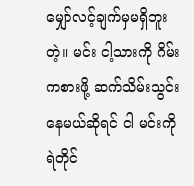မျှော်လင့်ချက်မှမရှိဘူးတဲ့။ မင်း ငါ့သားကို ဂိမ်းကစားဖို့ ဆက်သိမ်းသွင်းနေမယ်ဆိုရင် ငါ မင်းကို ရဲတိုင်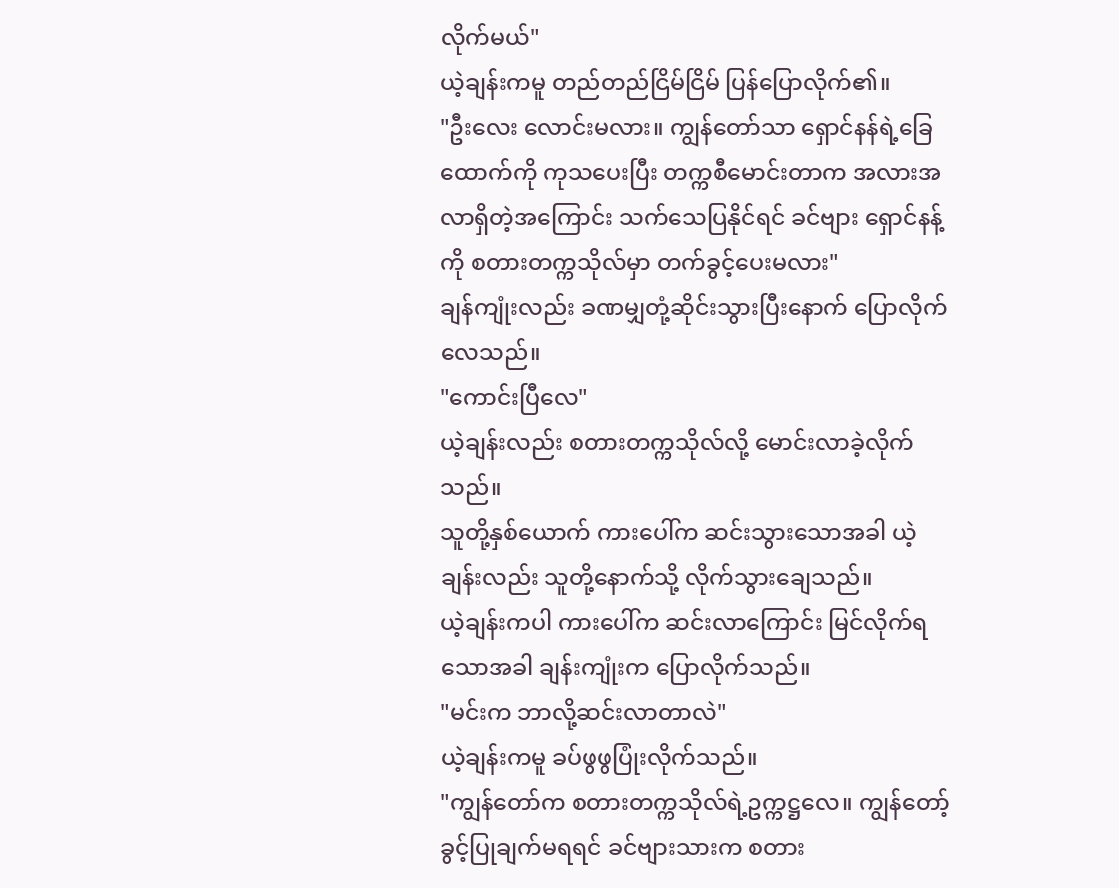လိုက်မယ်"
ယဲ့ချန်းကမူ တည်တည်ငြိမ်ငြိမ် ပြန်ပြောလိုက်၏။
"ဦးလေး လောင်းမလား။ ကျွန်တော်သာ ရှောင်နန်ရဲ့ခြေထောက်ကို ကုသပေးပြီး တက္ကစီမောင်းတာက အလားအလာရှိတဲ့အကြောင်း သက်သေပြနိုင်ရင် ခင်ဗျား ရှောင်နန့်ကို စတားတက္ကသိုလ်မှာ တက်ခွင့်ပေးမလား"
ချန်ကျုံးလည်း ခဏမျှတုံ့ဆိုင်းသွားပြီးနောက် ပြောလိုက်လေသည်။
"ကောင်းပြီလေ"
ယဲ့ချန်းလည်း စတားတက္ကသိုလ်လို့ မောင်းလာခဲ့လိုက်သည်။
သူတို့နှစ်ယောက် ကားပေါ်က ဆင်းသွားသောအခါ ယဲ့ချန်းလည်း သူတို့နောက်သို့ လိုက်သွားချေသည်။
ယဲ့ချန်းကပါ ကားပေါ်က ဆင်းလာကြောင်း မြင်လိုက်ရသောအခါ ချန်းကျုံးက ပြောလိုက်သည်။
"မင်းက ဘာလို့ဆင်းလာတာလဲ"
ယဲ့ချန်းကမူ ခပ်ဖွဖွပြုံးလိုက်သည်။
"ကျွန်တော်က စတားတက္ကသိုလ်ရဲ့ဥက္ကဋ္ဌလေ။ ကျွန်တော့်ခွင့်ပြုချက်မရရင် ခင်ဗျားသားက စတား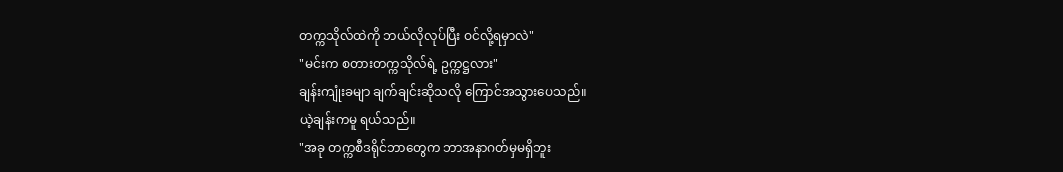တက္ကသိုလ်ထဲကို ဘယ်လိုလုပ်ပြီး ဝင်လို့ရမှာလဲ"
"မင်းက စတားတက္ကသိုလ်ရဲ့ ဥက္ကဋ္ဌလား"
ချန်းကျုံးခမျာ ချက်ချင်းဆိုသလို ကြောင်အသွားပေသည်။
ယဲ့ချန်းကမူ ရယ်သည်။
"အခု တက္ကစီဒရိုင်ဘာတွေက ဘာအနာဂတ်မှမရှိဘူး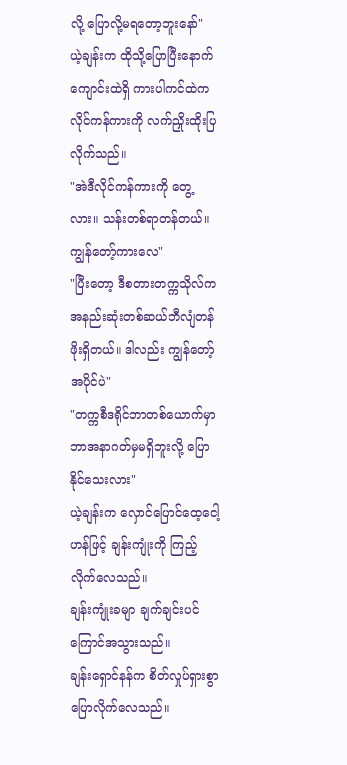လို့ ပြောလို့မရတော့ဘူးနော်"
ယဲ့ချန်းက ထိုသို့ပြောပြီးနောက် ကျောင်းထဲရှိ ကားပါကင်ထဲက လိုင်ကန်ကားကို လက်ညှိုးထိုးပြလိုက်သည်။
"အဲဒီလိုင်ကန်ကားကို တွေ့လား။ သန်းတစ်ရာတန်တယ်။ ကျွန်တော့်ကားလေ"
"ပြီးတော့ ဒီစတားတက္ကသိုလ်က အနည်းဆုံးတစ်ဆယ်ဘီလျံတန်ဖိုးရှိတယ်။ ဒါလည်း ကျွန်တော့်အပိုင်ပဲ"
"တက္ကစီဒရိုင်ဘာတစ်ယောက်မှာ ဘာအနာဂတ်မှမရှိဘူးလို့ ပြောနိုင်သေးလား"
ယဲ့ချန်းက လှောင်ပြောင်ထေ့ငေါ့ဟန်ဖြင့် ချန်းကျုံးကို ကြည့်လိုက်လေသည်။
ချန်းကျုံးခမျာ ချက်ချင်းပင် ကြောင်အသွားသည်။
ချန်းရှောင်နန်က စိတ်လှုပ်ရှားစွာ ပြောလိုက်လေသည်။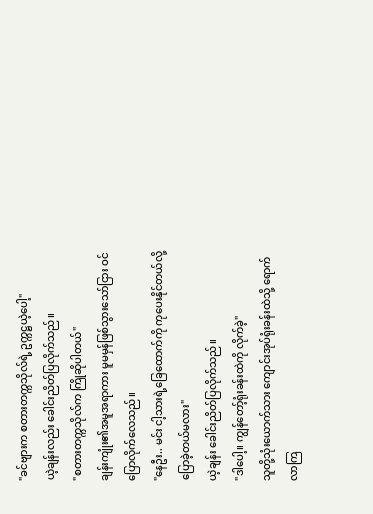"ခင်ဗျားက စတားတက္ကသိုလ်ရဲ့ ဥက္ကဋ္ဌယဲ့ပေါ့"
ယဲ့ချန်းလည်း ခေါင်းညိတ်ပြလိုက်သည်။
"စတားတက္ကသိုလ်က ကြိုဆိုပါတယ်"
ချန်းကျုံး၏အမူအရာကား မူမမှန်ဖြစ်သွားသော်ငြား ဝင်ပြောလိုက်လေသည်။
"နေဦး.. မင်း ငါ့သားရဲ့ခြေထောက်ကို ကုပေးနိုင်တယ်လို့ ပြောခဲ့တယ်မလား"
ယဲ့ချန်း ခေါင်းညိတ်ပြလိုက်သည်။
"ဒါပေါ့။ ကျွန်တော့်ရုံးခန်းထဲကို လိုက်ခဲ့"
သူတို့သုံးယောက်သား ကျောင်းအုပ်ရုံးခန်းထဲသို့ ရောက်လာကြ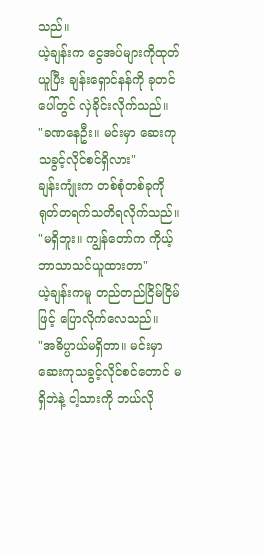သည်။
ယဲ့ချန်းက ငွေအပ်များကိုထုတ်ယူပြီး ချန်းရှောင်နန်ကို ခုတင်ပေါ်တွင် လှဲခိုင်းလိုက်သည်။
"ခဏနေဦး။ မင်းမှာ ဆေးကုသခွင့်လိုင်စင်ရှိလား"
ချန်းကျုံးက တစ်စုံတစ်ခုကို ရုတ်တရက်သတိရလိုက်သည်။
"မရှိဘူး။ ကျွန်တော်က ကိုယ့်ဘာသာသင်ယူထားတာ"
ယဲ့ချန်းကမူ တည်တည်ငြိမ်ငြိမ်ဖြင့် ပြောလိုက်လေသည်။
"အဓိပ္ပာယ်မရှိတာ။ မင်းမှာ ဆေးကုသခွင့်လိုင်စင်တောင် မရှိဘဲနဲ့ ငါ့သားကို ဘယ်လို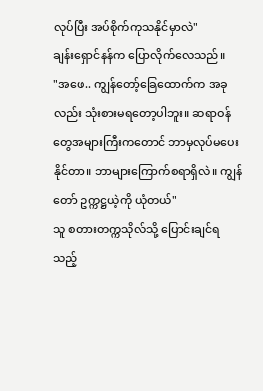လုပ်ပြီး အပ်စိုက်ကုသနိုင်မှာလဲ"
ချန်းရှောင်နန်က ပြောလိုက်လေသည်။
"အဖေ.. ကျွန်တော့်ခြေထောက်က အခုလည်း သုံးစားမရတော့ပါဘူး။ ဆရာဝန်တွေအများကြီးကတောင် ဘာမှလုပ်မပေးနိုင်တာ။ ဘာများကြောက်စရာရှိလဲ။ ကျွန်တော် ဥက္ကဋ္ဌယဲ့ကို ယုံတယ်"
သူ စတားတက္ကသိုလ်သို့ ပြောင်းချင်ရသည့်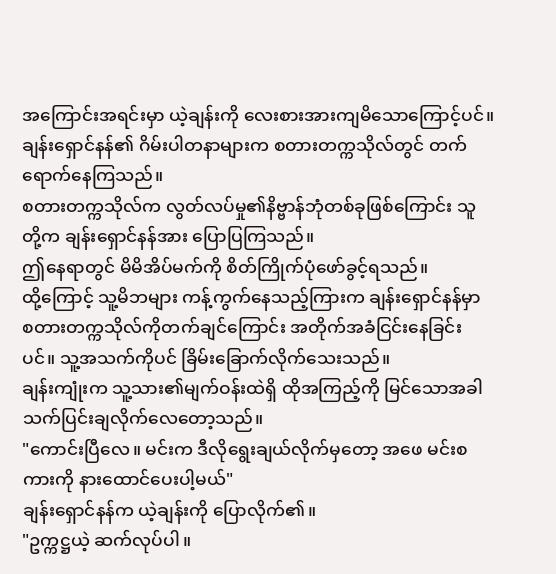အကြောင်းအရင်းမှာ ယဲ့ချန်းကို လေးစားအားကျမိသောကြောင့်ပင်။
ချန်းရှောင်နန်၏ ဂိမ်းပါတနာများက စတားတက္ကသိုလ်တွင် တက်ရောက်နေကြသည်။
စတားတက္ကသိုလ်က လွတ်လပ်မှု၏နိဗ္ဗာန်ဘုံတစ်ခုဖြစ်ကြောင်း သူတို့က ချန်းရှောင်နန်အား ပြောပြကြသည်။
ဤနေရာတွင် မိမိအိပ်မက်ကို စိတ်ကြိုက်ပုံဖော်ခွင့်ရသည်။
ထို့ကြောင့် သူ့မိဘများ ကန့်ကွက်နေသည့်ကြားက ချန်းရှောင်နန်မှာ စတားတက္ကသိုလ်ကိုတက်ချင်ကြောင်း အတိုက်အခံငြင်းနေခြင်းပင်။ သူ့အသက်ကိုပင် ခြိမ်းခြောက်လိုက်သေးသည်။
ချန်းကျုံးက သူ့သား၏မျက်ဝန်းထဲရှိ ထိုအကြည့်ကို မြင်သောအခါ သက်ပြင်းချလိုက်လေတော့သည်။
"ကောင်းပြီလေ။ မင်းက ဒီလိုရွေးချယ်လိုက်မှတော့ အဖေ မင်းစကားကို နားထောင်ပေးပါ့မယ်"
ချန်းရှောင်နန်က ယဲ့ချန်းကို ပြောလိုက်၏။
"ဥက္ကဋ္ဌယဲ့ ဆက်လုပ်ပါ။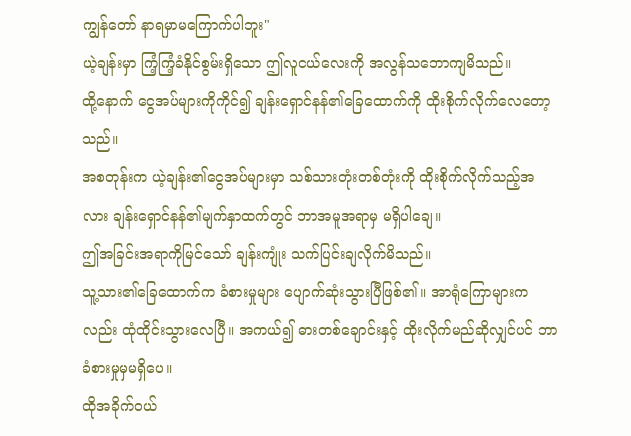ကျွန်တော် နာရမှာမကြောက်ပါဘူး"
ယဲ့ချန်းမှာ ကြံ့ကြံ့ခံနိုင်စွမ်းရှိသော ဤလူငယ်လေးကို အလွန်သဘောကျမိသည်။
ထို့နောက် ငွေအပ်များကိုကိုင်၍ ချန်းရှောင်နန်၏ခြေထောက်ကို ထိုးစိုက်လိုက်လေတော့သည်။
အစတုန်းက ယဲ့ချန်း၏ငွေအပ်များမှာ သစ်သားတုံးတစ်တုံးကို ထိုးစိုက်လိုက်သည့်အလား ချန်းရှောင်နန်၏မျက်နှာထက်တွင် ဘာအမူအရာမှ မရှိပါချေ။
ဤအခြင်းအရာကိုမြင်သော် ချန်းကျုံး သက်ပြင်းချလိုက်မိသည်။
သူ့သား၏ခြေထောက်က ခံစားမှုများ ပျောက်ဆုံးသွားပြီဖြစ်၏။ အာရုံကြောများကလည်း ထုံထိုင်းသွားလေပြီ။ အကယ်၍ ဓားတစ်ချောင်းနှင့် ထိုးလိုက်မည်ဆိုလျှင်ပင် ဘာခံစားမှုမှမရှိပေ။
ထိုအခိုက်ဝယ်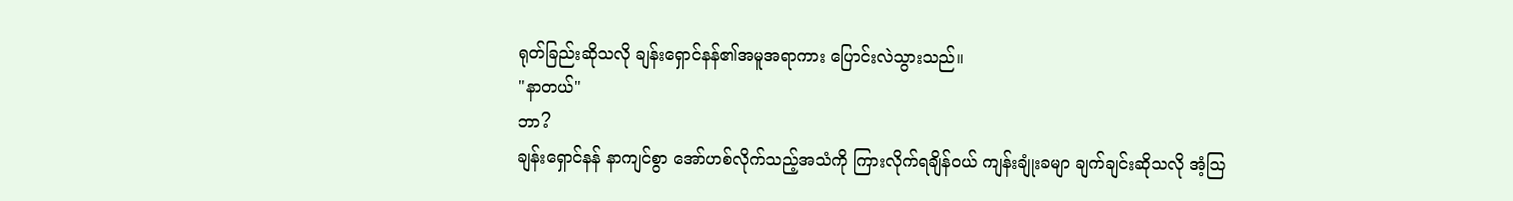ရုတ်ခြည်းဆိုသလို ချန်းရှောင်နန်၏အမူအရာကား ပြောင်းလဲသွားသည်။
"နာတယ်"
ဘာ?
ချန်းရှောင်နန် နာကျင်စွာ အော်ဟစ်လိုက်သည့်အသံကို ကြားလိုက်ရချိန်ဝယ် ကျန်းချုံးခမျာ ချက်ချင်းဆိုသလို အံ့ဩ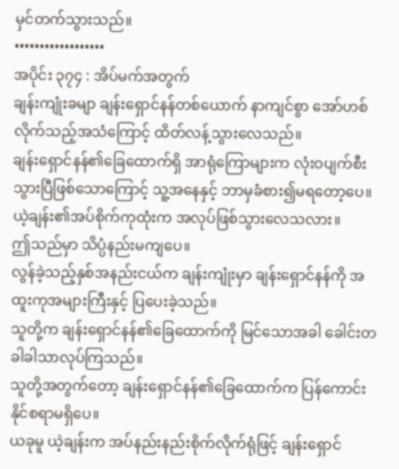မှင်တက်သွားသည်။
••••••••••••••••••
အပိုင်း ၃၇၄ : အိပ်မက်အတွက်
ချန်းကျုံးခမျာ ချန်းရှောင်နန်တစ်ယောက် နာကျင်စွာ အော်ဟစ်လိုက်သည့်အသံကြောင့် ထိတ်လန့်သွားလေသည်။
ချန်းရှောင်နန်၏ခြေထောက်ရှိ အာရုံကြောများက လုံးဝပျက်စီးသွားပြီဖြစ်သောကြောင့် သူ့အနေနှင့် ဘာမှခံစား၍မရတော့ပေ။
ယဲ့ချန်း၏အပ်စိုက်ကုထုံးက အလုပ်ဖြစ်သွားလေသလား။
ဤသည်မှာ သိပ္ပံနည်းမကျပေ။
လွန်ခဲ့သည့်နှစ်အနည်းငယ်က ချန်းကျုံးမှာ ချန်းရှောင်နန်ကို အထူးကုအများကြီးနှင့် ပြပေးခဲ့သည်။
သူတို့က ချန်းရှောင်နန်၏ခြေထောက်ကို မြင်သောအခါ ခေါင်းတခါခါသာလုပ်ကြသည်။
သူတို့အတွက်တော့ ချန်းရှောင်နန်၏ခြေထောက်က ပြန်ကောင်းနိုင်စရာမရှိပေ။
ယခုမူ ယဲ့ချန်းက အပ်နည်းနည်းစိုက်လိုက်ရုံဖြင့် ချန်းရှောင်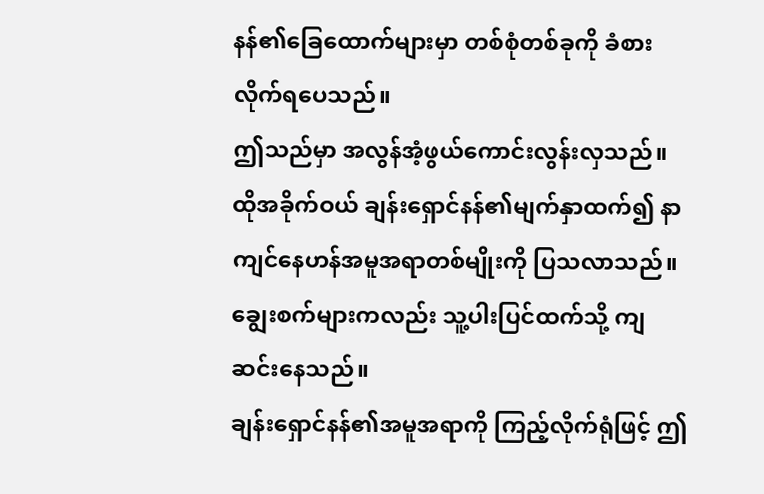နန်၏ခြေထောက်များမှာ တစ်စုံတစ်ခုကို ခံစားလိုက်ရပေသည်။
ဤသည်မှာ အလွန်အံ့ဖွယ်ကောင်းလွန်းလှသည်။
ထိုအခိုက်ဝယ် ချန်းရှောင်နန်၏မျက်နှာထက်၍ နာကျင်နေဟန်အမူအရာတစ်မျိုးကို ပြသလာသည်။
ချွေးစက်များကလည်း သူ့ပါးပြင်ထက်သို့ ကျဆင်းနေသည်။
ချန်းရှောင်နန်၏အမူအရာကို ကြည့်လိုက်ရုံဖြင့် ဤ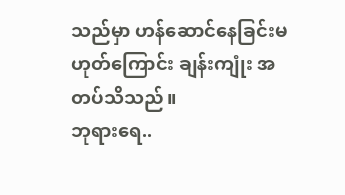သည်မှာ ဟန်ဆောင်နေခြင်းမဟုတ်ကြောင်း ချန်းကျုံး အတပ်သိသည်။
ဘုရားရေ..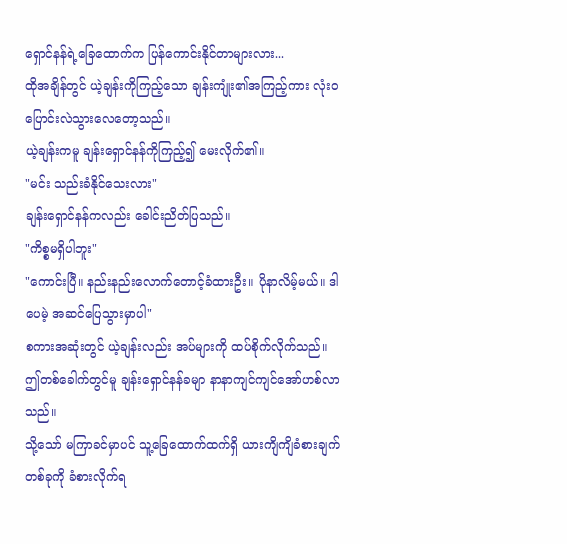ရှောင်နန်ရဲ့ခြေထောက်က ပြန်ကောင်းနိုင်တာများလား...
ထိုအချိန်တွင် ယဲ့ချန်းကိုကြည့်သော ချန်းကျုံး၏အကြည့်ကား လုံးဝပြောင်းလဲသွားလေတော့သည်။
ယဲ့ချန်းကမူ ချန်းရှောင်နန်ကိုကြည့်၍ မေးလိုက်၏။
"မင်း သည်းခံနိုင်သေးလား"
ချန်းရှောင်နန်ကလည်း ခေါင်းညိတ်ပြသည်။
"ကိစ္စမရှိပါဘူး"
"ကောင်းပြီ။ နည်းနည်းလောက်တောင့်ခံထားဦး။ ပိုနာလိမ့်မယ်။ ဒါပေမဲ့ အဆင်ပြေသွားမှာပါ"
စကားအဆုံးတွင် ယဲ့ချန်းလည်း အပ်များကို ထပ်စိုက်လိုက်သည်။
ဤတစ်ခေါက်တွင်မူ ချန်းရှောင်နန်ခမျာ နာနာကျင်ကျင်အော်ဟစ်လာသည်။
သို့သော် မကြာခင်မှာပင် သူ့ခြေထောက်ထက်ရှိ ယားကျိကျိခံစားချက်တစ်ခုကို ခံစားလိုက်ရ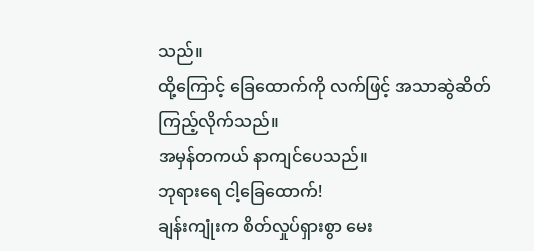သည်။
ထို့ကြောင့် ခြေထောက်ကို လက်ဖြင့် အသာဆွဲဆိတ်ကြည့်လိုက်သည်။
အမှန်တကယ် နာကျင်ပေသည်။
ဘုရားရေ ငါ့ခြေထောက်!
ချန်းကျုံးက စိတ်လှုပ်ရှားစွာ မေး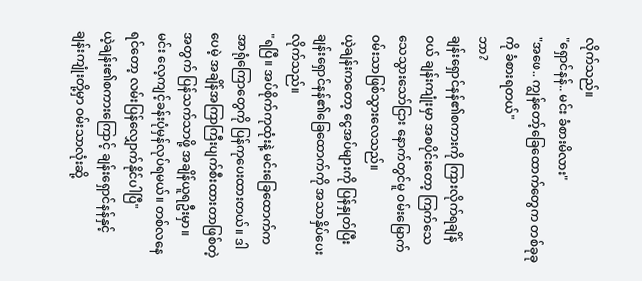လိုက်သည်။
"ရှောင်နန်.. မင်း ခံစားမိလား"
"အဖေ.. ကျွန်တော့်ခြေထောက်တွေက တစ်ခုခုကို ခံစားရတယ်"
ဘာ?
ချန်းရှောင်နန်၏စကားကို ကြားလိုက်ရချိန်ဝယ် ချန်းကျုံးမှာ အစပိုင်းတော့ ကြက်သေသေသွားသော်ငြား နောက်တွင်မူ ဝမ်းမြောက်ဝမ်းသာဖြစ်သွားလေသည်။
ယဲ့ချန်းကတော့ ငွေအပ်များကို ပြန်နှုတ်ပြီး ချန်းရှောင်နန်၏ခြေထောက်ကို အသာနှိပ်ပေးလိုက်သည်။
"ရပြီ။ အပ်စိုက်ကုထုံးနဲ့ မင်းခြေထောက်က အာရုံကြောတွေကို ပြန်ကုပေးထားတယ်။ ဒါပေမဲ့ အချိန်အကြာကြီးပျက်စီးထားတာဖြစ်တဲ့အတွက် ပြန်သက်သာဖို့ အချိန်ယူရဦးမှာ။ မင်း လေ့ကျင့်ခန်းပုံမှန်လုပ်ရမယ်။ တစ်လနေရင်တော့ လမ်းပြန်လျှောက်နိုင်ပါပြီ"
ယဲ့ချန်း၏စကားကြောင့် ချန်းရှောင်နန်နှင့် ချန်းကျုံးတို့မှာ ဝမ်းသာလုံးဆို့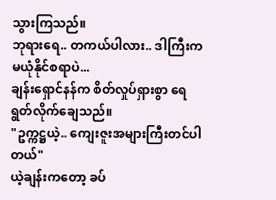သွားကြသည်။
ဘုရားရေ.. တကယ်ပါလား.. ဒါကြီးက မယုံနိုင်စရာပဲ...
ချန်းရှောင်နန်က စိတ်လှုပ်ရှားစွာ ရေရွတ်လိုက်ချေသည်။
"ဥက္ကဋ္ဌယဲ့.. ကျေးဇူးအများကြီးတင်ပါတယ်"
ယဲ့ချန်းကတော့ ခပ်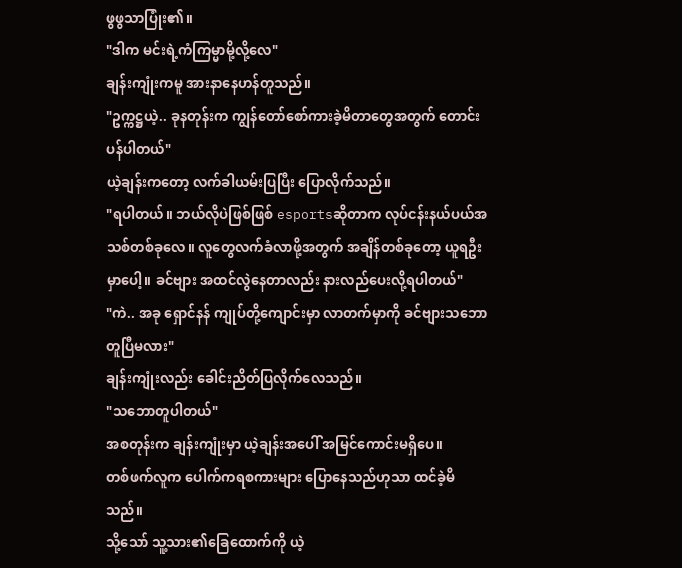ဖွဖွသာပြုံး၏။
"ဒါက မင်းရဲ့ကံကြမ္မာမို့လို့လေ"
ချန်းကျုံးကမူ အားနာနေဟန်တူသည်။
"ဥက္ကဋ္ဌယဲ့.. ခုနတုန်းက ကျွန်တော်စော်ကားခဲ့မိတာတွေအတွက် တောင်းပန်ပါတယ်"
ယဲ့ချန်းကတော့ လက်ခါယမ်းပြပြီး ပြောလိုက်သည်။
"ရပါတယ်။ ဘယ်လိုပဲဖြစ်ဖြစ် esportsဆိုတာက လုပ်ငန်းနယ်ပယ်အသစ်တစ်ခုလေ။ လူတွေလက်ခံလာဖို့အတွက် အချိန်တစ်ခုတော့ ယူရဦးမှာပေါ့။ ခင်ဗျား အထင်လွဲနေတာလည်း နားလည်ပေးလို့ရပါတယ်"
"ကဲ.. အခု ရှောင်နန် ကျုပ်တို့ကျောင်းမှာ လာတက်မှာကို ခင်ဗျားသဘောတူပြီမလား"
ချန်းကျုံးလည်း ခေါင်းညိတ်ပြလိုက်လေသည်။
"သဘောတူပါတယ်"
အစတုန်းက ချန်းကျုံးမှာ ယဲ့ချန်းအပေါ် အမြင်ကောင်းမရှိပေ။
တစ်ဖက်လူက ပေါက်ကရစကားများ ပြောနေသည်ဟုသာ ထင်ခဲ့မိသည်။
သို့သော် သူ့သား၏ခြေထောက်ကို ယဲ့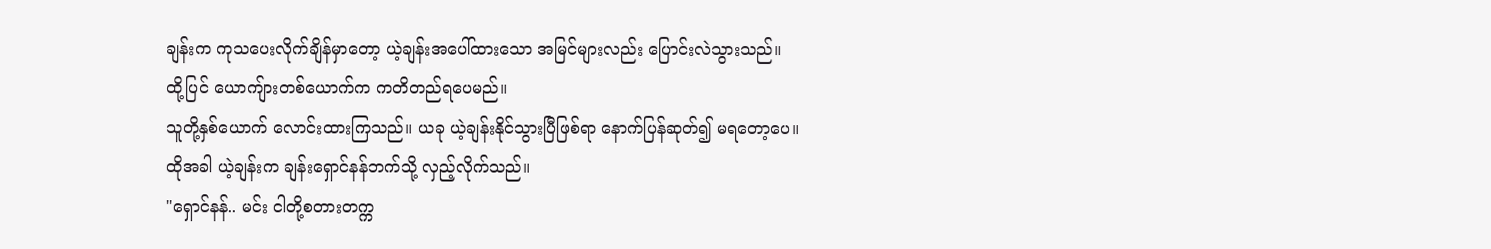ချန်းက ကုသပေးလိုက်ချိန်မှာတော့ ယဲ့ချန်းအပေါ်ထားသော အမြင်များလည်း ပြောင်းလဲသွားသည်။
ထို့ပြင် ယောကျ်ားတစ်ယောက်က ကတိတည်ရပေမည်။
သူတို့နှစ်ယောက် လောင်းထားကြသည်။ ယခု ယဲ့ချန်းနိုင်သွားပြီဖြစ်ရာ နောက်ပြန်ဆုတ်၍ မရတော့ပေ။
ထိုအခါ ယဲ့ချန်းက ချန်းရှောင်နန်ဘက်သို့ လှည့်လိုက်သည်။
"ရှောင်နန်.. မင်း ငါတို့စတားတက္က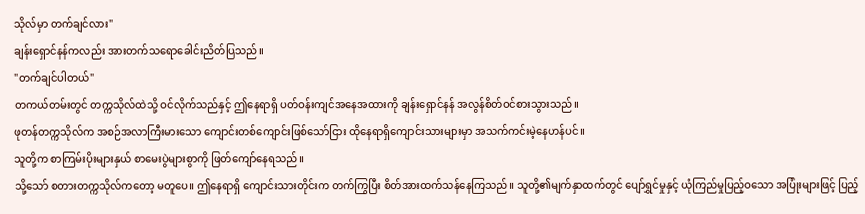သိုလ်မှာ တက်ချင်လား"
ချန်းရှောင်နန်ကလည်း အားတက်သရောခေါင်းညိတ်ပြသည်။
"တက်ချင်ပါတယ်"
တကယ်တမ်းတွင် တက္ကသိုလ်ထဲသို့ ဝင်လိုက်သည်နှင့် ဤနေရာရှိ ပတ်ဝန်းကျင်အနေအထားကို ချန်းရှောင်နန် အလွန်စိတ်ဝင်စားသွားသည်။
ဖုတန်တက္ကသိုလ်က အစဉ်အလာကြီးမားသော ကျောင်းတစ်ကျောင်းဖြစ်သော်ငြား ထိုနေရာရှိကျောင်းသားများမှာ အသက်ကင်းမဲ့နေဟန်ပင်။
သူတို့က စာကြမ်းပိုးများနှယ် စာမေးပွဲများစွာကို ဖြတ်ကျော်နေရသည်။
သို့သော် စတားတက္ကသိုလ်ကတော့ မတူပေ။ ဤနေရာရှိ ကျောင်းသားတိုင်းက တက်ကြွပြီး စိတ်အားထက်သန်နေကြသည်။ သူတို့၏မျက်နှာထက်တွင် ပျော်ရွှင်မှုနှင့် ယုံကြည်မှုပြည့်ဝသော အပြုံးများဖြင့် ပြည့်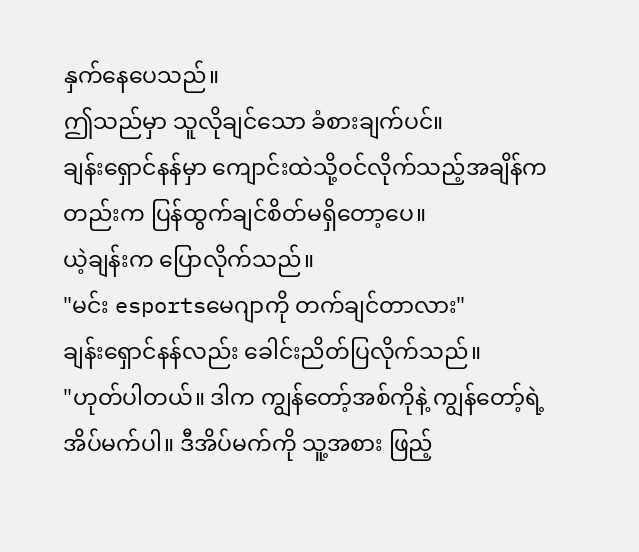နှက်နေပေသည်။
ဤသည်မှာ သူလိုချင်သော ခံစားချက်ပင်။
ချန်းရှောင်နန်မှာ ကျောင်းထဲသို့ဝင်လိုက်သည့်အချိန်ကတည်းက ပြန်ထွက်ချင်စိတ်မရှိတော့ပေ။
ယဲ့ချန်းက ပြောလိုက်သည်။
"မင်း esportsမေဂျာကို တက်ချင်တာလား"
ချန်းရှောင်နန်လည်း ခေါင်းညိတ်ပြလိုက်သည်။
"ဟုတ်ပါတယ်။ ဒါက ကျွန်တော့်အစ်ကိုနဲ့ ကျွန်တော့်ရဲ့အိပ်မက်ပါ။ ဒီအိပ်မက်ကို သူ့အစား ဖြည့်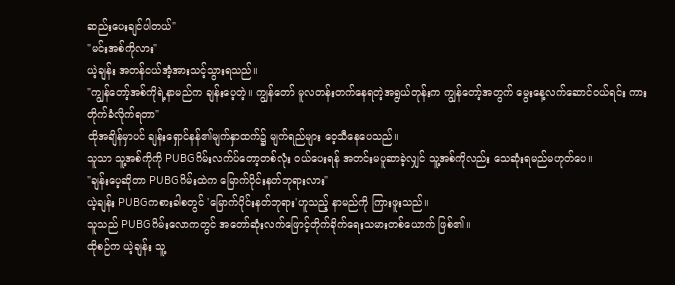ဆည်းပေးချင်ပါတယ်"
"မင်းအစ်ကိုလား"
ယဲ့ချန်း အတန်ငယ်အံ့အားသင့်သွားရသည်။
"ကျွန်တော့်အစ်ကိုရဲ့နာမည်က ချန်းပေ့တဲ့။ ကျွန်တော် မူလတန်းတက်နေရတဲ့အရွယ်တုန်းက ကျွန်တော့်အတွက် မွေးနေ့လက်ဆောင်ဝယ်ရင်း ကားတိုက်ခံလိုက်ရတာ"
ထိုအချိန်မှာပင် ချန်းရှောင်နန်၏မျက်နှာထက်၌ မျက်ရည်များ ဝေ့သီနေပေသည်။
သူသာ သူ့အစ်ကိုကို PUBGဂိမ်းလက်ပ်တော့တစ်လုံး ဝယ်ပေးရန် အတင်းမပူဆာခဲ့လျှင် သူ့အစ်ကိုလည်း သေဆုံးရမည်မဟုတ်ပေ။
"ချန်းပေ့ဆိုတာ PUBGဂိမ်းထဲက မြောက်ပိုင်းနတ်ဘုရားလား"
ယဲ့ချန်း PUBGကစားခါစတွင် 'မြောက်ပိုင်းနတ်ဘုရား'ဟူသည့် နာမည်ကို ကြားဖူးသည်။
သူသည် PUBGဂိမ်းလောကတွင် အတော်ဆုံးလက်ဖြောင့်တိုက်ခိုက်ရေးသမားတစ်ယောက် ဖြစ်၏။
ထိုစဉ်က ယဲ့ချန်း သူ့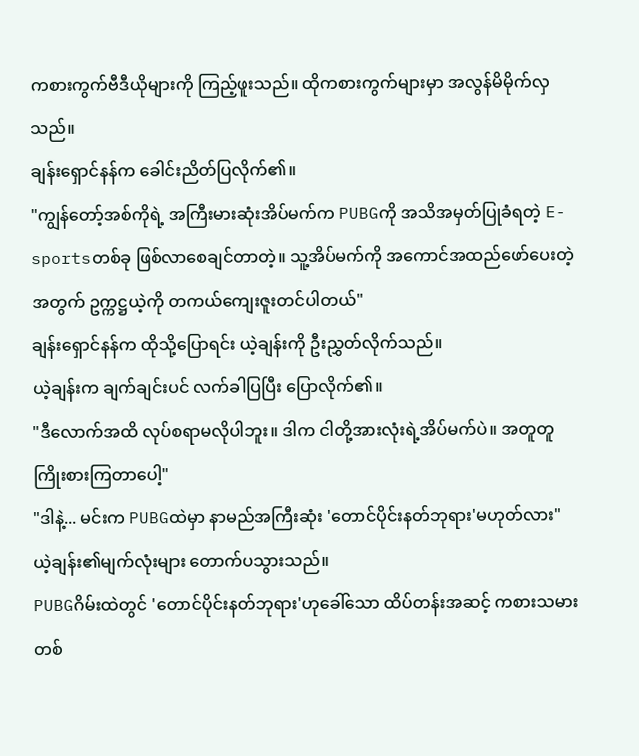ကစားကွက်ဗီဒီယိုများကို ကြည့်ဖူးသည်။ ထိုကစားကွက်များမှာ အလွန်မိမိုက်လှသည်။
ချန်းရှောင်နန်က ခေါင်းညိတ်ပြလိုက်၏။
"ကျွန်တော့်အစ်ကိုရဲ့ အကြီးမားဆုံးအိပ်မက်က PUBGကို အသိအမှတ်ပြုခံရတဲ့ E-sportsတစ်ခု ဖြစ်လာစေချင်တာတဲ့။ သူ့အိပ်မက်ကို အကောင်အထည်ဖော်ပေးတဲ့အတွက် ဥက္ကဋ္ဌယဲ့ကို တကယ်ကျေးဇူးတင်ပါတယ်"
ချန်းရှောင်နန်က ထိုသို့ပြောရင်း ယဲ့ချန်းကို ဦးညွှတ်လိုက်သည်။
ယဲ့ချန်းက ချက်ချင်းပင် လက်ခါပြပြီး ပြောလိုက်၏။
"ဒီလောက်အထိ လုပ်စရာမလိုပါဘူး။ ဒါက ငါတို့အားလုံးရဲ့အိပ်မက်ပဲ။ အတူတူကြိုးစားကြတာပေါ့"
"ဒါနဲ့... မင်းက PUBGထဲမှာ နာမည်အကြီးဆုံး 'တောင်ပိုင်းနတ်ဘုရား'မဟုတ်လား"
ယဲ့ချန်း၏မျက်လုံးများ တောက်ပသွားသည်။
PUBGဂိမ်းထဲတွင် 'တောင်ပိုင်းနတ်ဘုရား'ဟုခေါ်သော ထိပ်တန်းအဆင့် ကစားသမားတစ်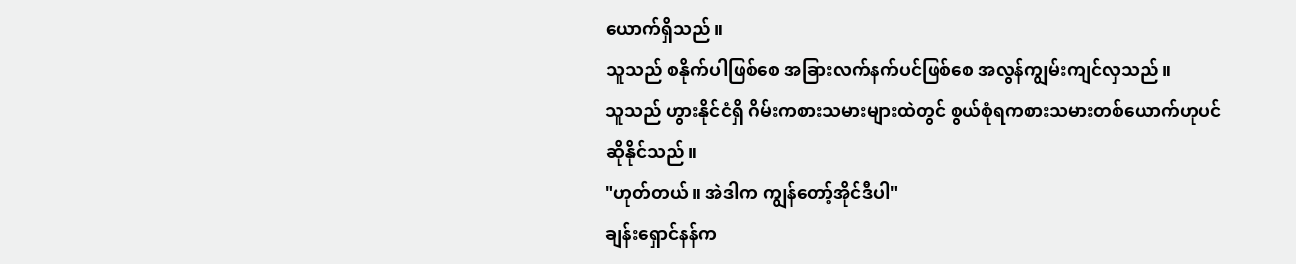ယောက်ရှိသည်။
သူသည် စနိုက်ပါဖြစ်စေ အခြားလက်နက်ပင်ဖြစ်စေ အလွန်ကျွမ်းကျင်လှသည်။
သူသည် ဟွားနိုင်ငံရှိ ဂိမ်းကစားသမားများထဲတွင် စွယ်စုံရကစားသမားတစ်ယောက်ဟုပင် ဆိုနိုင်သည်။
"ဟုတ်တယ်။ အဲဒါက ကျွန်တော့်အိုင်ဒီပါ"
ချန်းရှောင်နန်က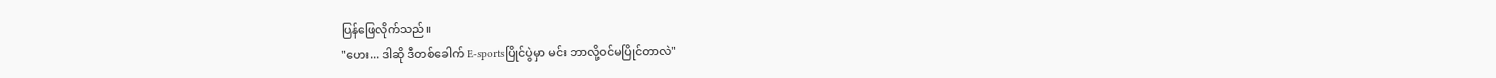ပြန်ဖြေလိုက်သည်။
"ဟေး... ဒါဆို ဒီတစ်ခေါက် E-sportsပြိုင်ပွဲမှာ မင်း ဘာလို့ဝင်မပြိုင်တာလဲ"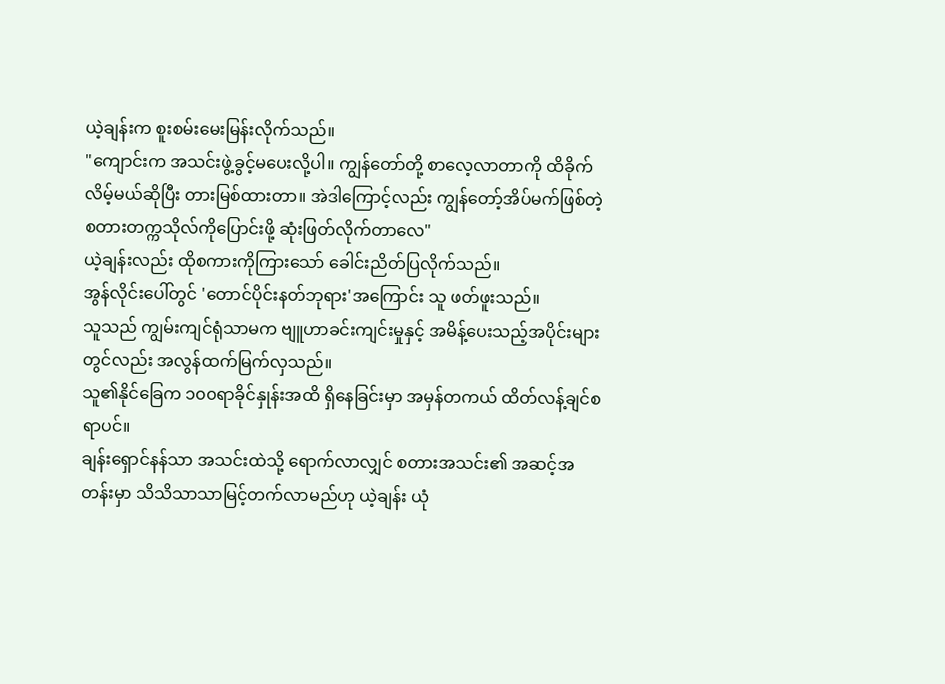ယဲ့ချန်းက စူးစမ်းမေးမြန်းလိုက်သည်။
"ကျောင်းက အသင်းဖွဲ့ခွင့်မပေးလို့ပါ။ ကျွန်တော်တို့ စာလေ့လာတာကို ထိခိုက်လိမ့်မယ်ဆိုပြီး တားမြစ်ထားတာ။ အဲဒါကြောင့်လည်း ကျွန်တော့်အိပ်မက်ဖြစ်တဲ့ စတားတက္ကသိုလ်ကိုပြောင်းဖို့ ဆုံးဖြတ်လိုက်တာလေ"
ယဲ့ချန်းလည်း ထိုစကားကိုကြားသော် ခေါင်းညိတ်ပြလိုက်သည်။
အွန်လိုင်းပေါ်တွင် 'တောင်ပိုင်းနတ်ဘုရား'အကြောင်း သူ ဖတ်ဖူးသည်။
သူသည် ကျွမ်းကျင်ရုံသာမက ဗျူဟာခင်းကျင်းမှုနှင့် အမိန့်ပေးသည့်အပိုင်းများတွင်လည်း အလွန်ထက်မြက်လှသည်။
သူ၏နိုင်ခြေက ၁၀၀ရာခိုင်နှုန်းအထိ ရှိနေခြင်းမှာ အမှန်တကယ် ထိတ်လန့်ချင်စရာပင်။
ချန်းရှောင်နန်သာ အသင်းထဲသို့ ရောက်လာလျှင် စတားအသင်း၏ အဆင့်အတန်းမှာ သိသိသာသာမြင့်တက်လာမည်ဟု ယဲ့ချန်း ယုံ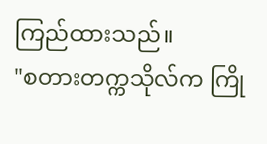ကြည်ထားသည်။
"စတားတက္ကသိုလ်က ကြို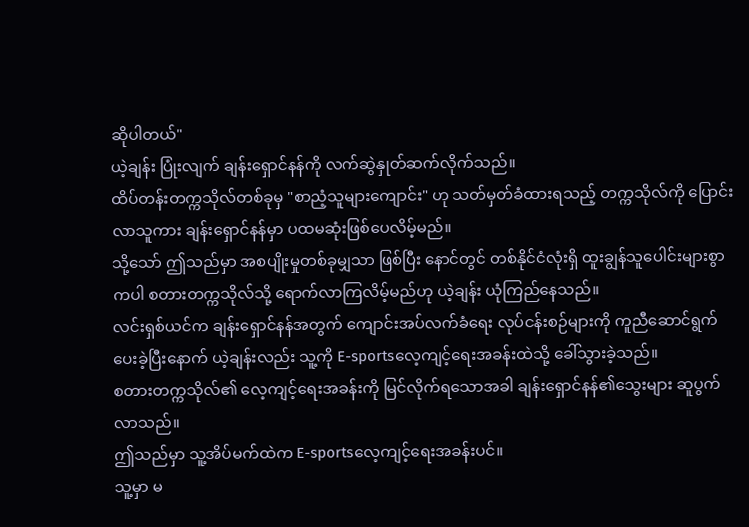ဆိုပါတယ်"
ယဲ့ချန်း ပြုံးလျက် ချန်းရှောင်နန်ကို လက်ဆွဲနှုတ်ဆက်လိုက်သည်။
ထိပ်တန်းတက္ကသိုလ်တစ်ခုမှ "စာညံ့သူများကျောင်း" ဟု သတ်မှတ်ခံထားရသည့် တက္ကသိုလ်ကို ပြောင်းလာသူကား ချန်းရှောင်နန်မှာ ပထမဆုံးဖြစ်ပေလိမ့်မည်။
သို့သော် ဤသည်မှာ အစပျိုးမှုတစ်ခုမျှသာ ဖြစ်ပြီး နောင်တွင် တစ်နိုင်ငံလုံးရှိ ထူးချွန်သူပေါင်းများစွာကပါ စတားတက္ကသိုလ်သို့ ရောက်လာကြလိမ့်မည်ဟု ယဲ့ချန်း ယုံကြည်နေသည်။
လင်းရှစ်ယင်က ချန်းရှောင်နန်အတွက် ကျောင်းအပ်လက်ခံရေး လုပ်ငန်းစဉ်များကို ကူညီဆောင်ရွက်ပေးခဲ့ပြီးနောက် ယဲ့ချန်းလည်း သူ့ကို E-sportsလေ့ကျင့်ရေးအခန်းထဲသို့ ခေါ်သွားခဲ့သည်။
စတားတက္ကသိုလ်၏ လေ့ကျင့်ရေးအခန်းကို မြင်လိုက်ရသောအခါ ချန်းရှောင်နန်၏သွေးများ ဆူပွက်လာသည်။
ဤသည်မှာ သူ့အိပ်မက်ထဲက E-sportsလေ့ကျင့်ရေးအခန်းပင်။
သူ့မှာ မ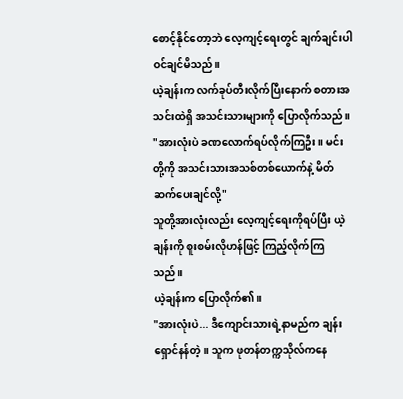စောင့်နိုင်တော့ဘဲ လေ့ကျင့်ရေးတွင် ချက်ချင်းပါဝင်ချင်မိသည်။
ယဲ့ချန်းက လက်ခုပ်တီးလိုက်ပြီးနောက် စတားအသင်းထဲရှိ အသင်းသားများကို ပြောလိုက်သည်။
"အားလုံးပဲ ခဏလောက်ရပ်လိုက်ကြဦး။ မင်းတို့ကို အသင်းသားအသစ်တစ်ယောက်နဲ့ မိတ်ဆက်ပေးချင်လို့"
သူတို့အားလုံးလည်း လေ့ကျင့်ရေးကိုရပ်ပြီး ယဲ့ချန်းကို စူးစမ်းလိုဟန်ဖြင့် ကြည့်လိုက်ကြသည်။
ယဲ့ချန်းက ပြောလိုက်၏။
"အားလုံးပဲ... ဒီကျောင်းသားရဲ့နာမည်က ချန်းရှောင်နန်တဲ့။ သူက ဖုတန်တက္ကသိုလ်ကနေ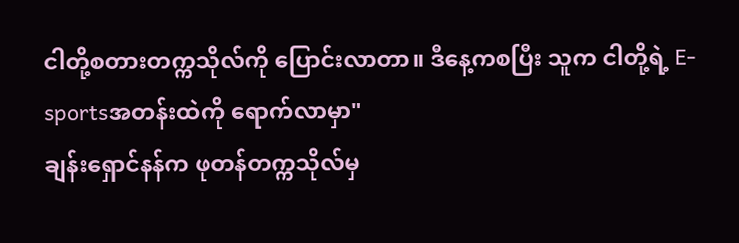ငါတို့စတားတက္ကသိုလ်ကို ပြောင်းလာတာ။ ဒီနေ့ကစပြီး သူက ငါတို့ရဲ့ E-sportsအတန်းထဲကို ရောက်လာမှာ"
ချန်းရှောင်နန်က ဖုတန်တက္ကသိုလ်မှ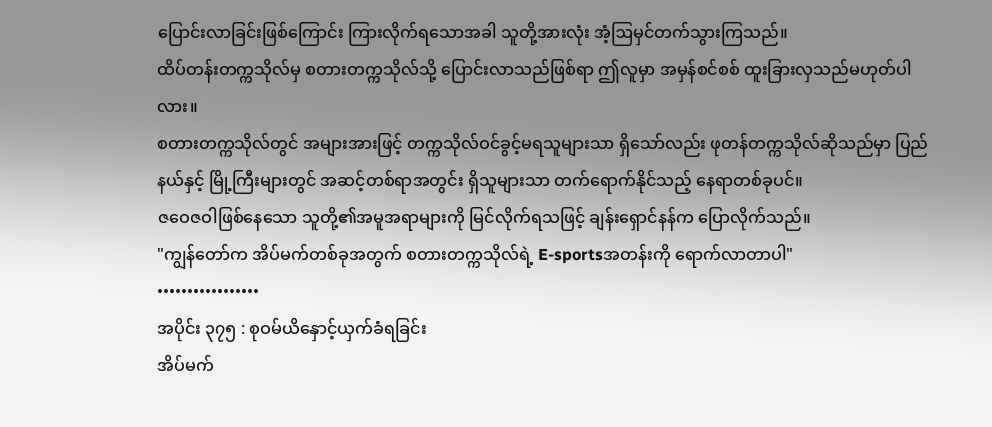ပြောင်းလာခြင်းဖြစ်ကြောင်း ကြားလိုက်ရသောအခါ သူတို့အားလုံး အံ့ဩမှင်တက်သွားကြသည်။
ထိပ်တန်းတက္ကသိုလ်မှ စတားတက္ကသိုလ်သို့ ပြောင်းလာသည်ဖြစ်ရာ ဤလူမှာ အမှန်စင်စစ် ထူးခြားလှသည်မဟုတ်ပါလား။
စတားတက္ကသိုလ်တွင် အများအားဖြင့် တက္ကသိုလ်ဝင်ခွင့်မရသူများသာ ရှိသော်လည်း ဖုတန်တက္ကသိုလ်ဆိုသည်မှာ ပြည်နယ်နှင့် မြို့ကြီးများတွင် အဆင့်တစ်ရာအတွင်း ရှိသူများသာ တက်ရောက်နိုင်သည့် နေရာတစ်ခုပင်။
ဇဝေဇဝါဖြစ်နေသော သူတို့၏အမူအရာများကို မြင်လိုက်ရသဖြင့် ချန်းရှောင်နန်က ပြောလိုက်သည်။
"ကျွန်တော်က အိပ်မက်တစ်ခုအတွက် စတားတက္ကသိုလ်ရဲ့ E-sportsအတန်းကို ရောက်လာတာပါ"
•••••••••••••••••
အပိုင်း ၃၇၅ : စုဝမ်ယိနှောင့်ယှက်ခံရခြင်း
အိပ်မက်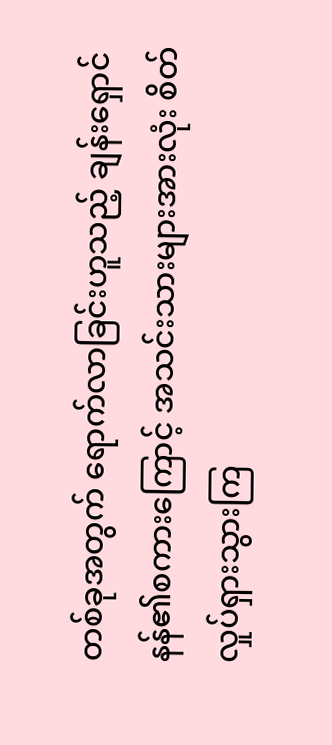တစ်ခုအတွက် ရောက်လာခြင်းဟူသည့် ချန်းရှောင်နန်၏စကားကြောင့် အသင်းသားများအားလုံး စိတ်လှုပ်ရှားသွားကြ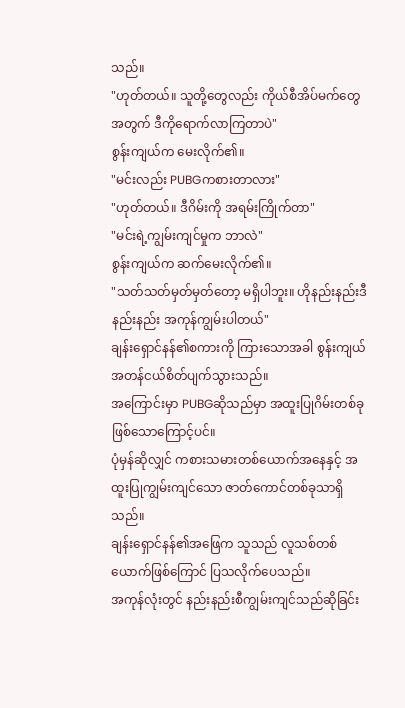သည်။
"ဟုတ်တယ်။ သူတို့တွေလည်း ကိုယ်စီအိပ်မက်တွေအတွက် ဒီကိုရောက်လာကြတာပဲ"
စွန်းကျယ်က မေးလိုက်၏။
"မင်းလည်း PUBGကစားတာလား"
"ဟုတ်တယ်။ ဒီဂိမ်းကို အရမ်းကြိုက်တာ"
"မင်းရဲ့ကျွမ်းကျင်မှုက ဘာလဲ"
စွန်းကျယ်က ဆက်မေးလိုက်၏။
"သတ်သတ်မှတ်မှတ်တော့ မရှိပါဘူး။ ဟိုနည်းနည်းဒီနည်းနည်း အကုန်ကျွမ်းပါတယ်"
ချန်းရှောင်နန်၏စကားကို ကြားသောအခါ စွန်းကျယ် အတန်ငယ်စိတ်ပျက်သွားသည်။
အကြောင်းမှာ PUBGဆိုသည်မှာ အထူးပြုဂိမ်းတစ်ခုဖြစ်သောကြောင့်ပင်။
ပုံမှန်ဆိုလျှင် ကစားသမားတစ်ယောက်အနေနှင့် အထူးပြုကျွမ်းကျင်သော ဇာတ်ကောင်တစ်ခုသာရှိသည်။
ချန်းရှောင်နန်၏အဖြေက သူသည် လူသစ်တစ်ယောက်ဖြစ်ကြောင် ပြသလိုက်ပေသည်။
အကုန်လုံးတွင် နည်းနည်းစီကျွမ်းကျင်သည်ဆိုခြင်း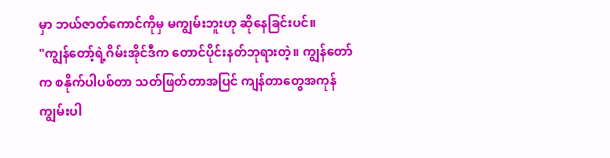မှာ ဘယ်ဇာတ်ကောင်ကိုမှ မကျွမ်းဘူးဟု ဆိုနေခြင်းပင်။
"ကျွန်တော့်ရဲ့ဂိမ်းအိုင်ဒီက တောင်ပိုင်းနတ်ဘုရားတဲ့။ ကျွန်တော်က စနိုက်ပါပစ်တာ သတ်ဖြတ်တာအပြင် ကျန်တာတွေအကုန် ကျွမ်းပါ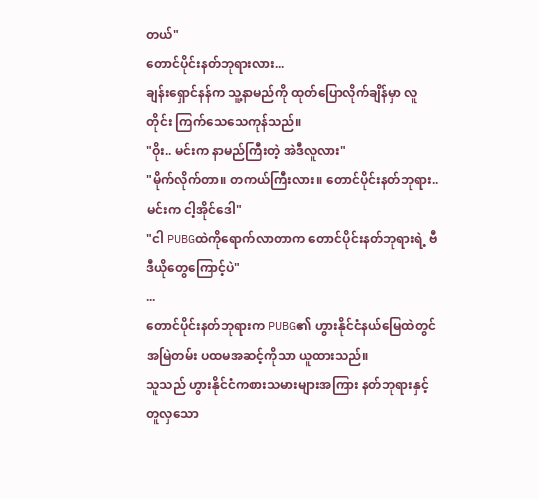တယ်"
တောင်ပိုင်းနတ်ဘုရားလား...
ချန်းရှောင်နန်က သူ့နာမည်ကို ထုတ်ပြောလိုက်ချိန်မှာ လူတိုင်း ကြက်သေသေကုန်သည်။
"ဝိုး.. မင်းက နာမည်ကြီးတဲ့ အဲဒီလူလား"
"မိုက်လိုက်တာ။ တကယ်ကြီးလား။ တောင်ပိုင်းနတ်ဘုရား.. မင်းက ငါ့အိုင်ဒေါ"
"ငါ PUBGထဲကိုရောက်လာတာက တောင်ပိုင်းနတ်ဘုရားရဲ့ ဗီဒီယိုတွေကြောင့်ပဲ"
...
တောင်ပိုင်းနတ်ဘုရားက PUBG၏ ဟွားနိုင်ငံနယ်မြေထဲတွင် အမြဲတမ်း ပထမအဆင့်ကိုသာ ယူထားသည်။
သူသည် ဟွားနိုင်ငံကစားသမားများအကြား နတ်ဘုရားနှင့်တူလှသော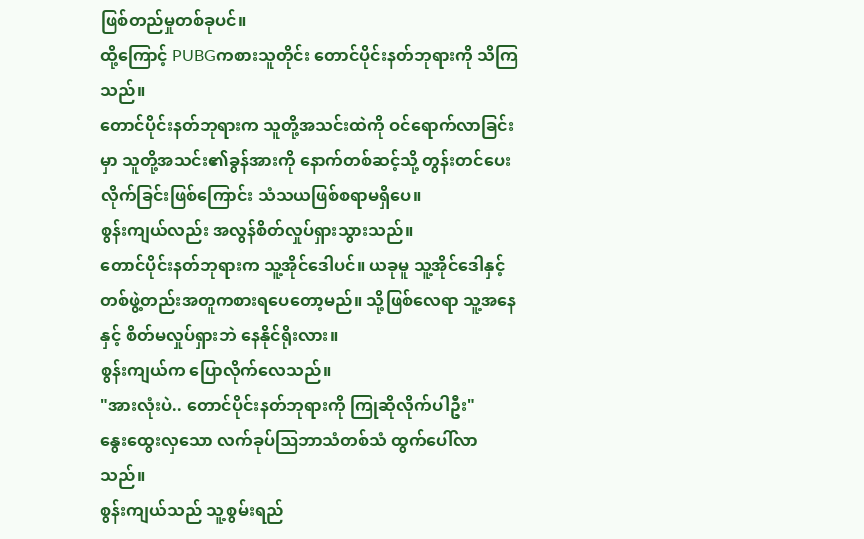ဖြစ်တည်မှုတစ်ခုပင်။
ထို့ကြောင့် PUBGကစားသူတိုင်း တောင်ပိုင်းနတ်ဘုရားကို သိကြသည်။
တောင်ပိုင်းနတ်ဘုရားက သူတို့အသင်းထဲကို ဝင်ရောက်လာခြင်းမှာ သူတို့အသင်း၏ခွန်အားကို နောက်တစ်ဆင့်သို့ တွန်းတင်ပေးလိုက်ခြင်းဖြစ်ကြောင်း သံသယဖြစ်စရာမရှိပေ။
စွန်းကျယ်လည်း အလွန်စိတ်လှုပ်ရှားသွားသည်။
တောင်ပိုင်းနတ်ဘုရားက သူ့အိုင်ဒေါပင်။ ယခုမူ သူ့အိုင်ဒေါနှင့် တစ်ဖွဲ့တည်းအတူကစားရပေတော့မည်။ သို့ဖြစ်လေရာ သူ့အနေနှင့် စိတ်မလှုပ်ရှားဘဲ နေနိုင်ရိုးလား။
စွန်းကျယ်က ပြောလိုက်လေသည်။
"အားလုံးပဲ.. တောင်ပိုင်းနတ်ဘုရားကို ကြုဆိုလိုက်ပါဦး"
နွေးထွေးလှသော လက်ခုပ်ဩဘာသံတစ်သံ ထွက်ပေါ်လာသည်။
စွန်းကျယ်သည် သူ့စွမ်းရည်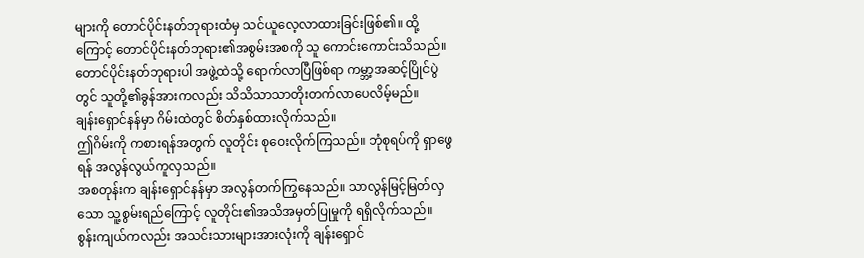များကို တောင်ပိုင်းနတ်ဘုရားထံမှ သင်ယူလေ့လာထားခြင်းဖြစ်၏။ ထို့ကြောင့် တောင်ပိုင်းနတ်ဘုရား၏အစွမ်းအစကို သူ ကောင်းကောင်းသိသည်။
တောင်ပိုင်းနတ်ဘုရားပါ အဖွဲ့ထဲသို့ ရောက်လာပြီဖြစ်ရာ ကမ္ဘာ့အဆင့်ပြိုင်ပွဲတွင် သူတို့၏ခွန်အားကလည်း သိသိသာသာတိုးတက်လာပေလိမ့်မည်။
ချန်းရှောင်နန်မှာ ဂိမ်းထဲတွင် စိတ်နှစ်ထားလိုက်သည်။
ဤဂိမ်းကို ကစားရန်အတွက် လူတိုင်း စုဝေးလိုက်ကြသည်။ ဘုံစုရပ်ကို ရှာဖွေရန် အလွန်လွယ်ကူလှသည်။
အစတုန်းက ချန်းရှောင်နန်မှာ အလွန်တက်ကြွနေသည်။ သာလွန်မြင့်မြတ်လှသော သူ့စွမ်းရည်ကြောင့် လူတိုင်း၏အသိအမှတ်ပြုမှုကို ရရှိလိုက်သည်။
စွန်းကျယ်ကလည်း အသင်းသားများအားလုံးကို ချန်းရှောင်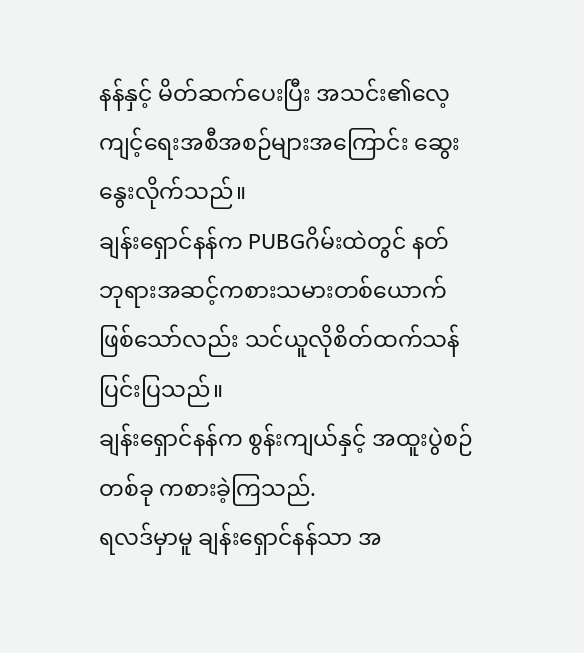နန်နှင့် မိတ်ဆက်ပေးပြီး အသင်း၏လေ့ကျင့်ရေးအစီအစဉ်များအကြောင်း ဆွေးနွေးလိုက်သည်။
ချန်းရှောင်နန်က PUBGဂိမ်းထဲတွင် နတ်ဘုရားအဆင့်ကစားသမားတစ်ယောက် ဖြစ်သော်လည်း သင်ယူလိုစိတ်ထက်သန်ပြင်းပြသည်။
ချန်းရှောင်နန်က စွန်းကျယ်နှင့် အထူးပွဲစဉ်တစ်ခု ကစားခဲ့ကြသည်.
ရလဒ်မှာမူ ချန်းရှောင်နန်သာ အ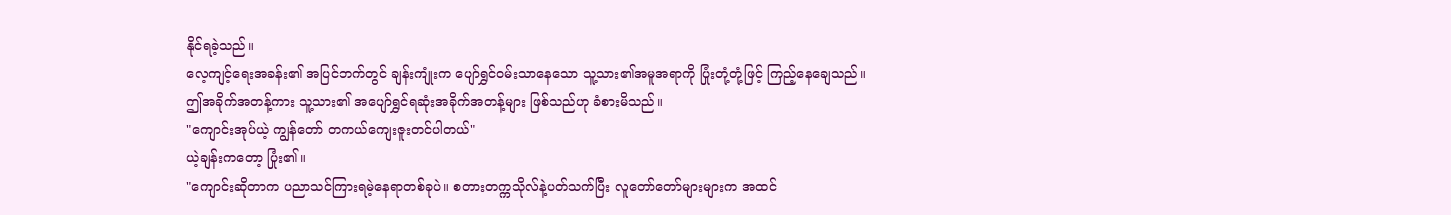နိုင်ရခဲ့သည်။
လေ့ကျင့်ရေးအခန်း၏ အပြင်ဘက်တွင် ချန်းကျုံးက ပျော်ရွှင်ဝမ်းသာနေသော သူ့သား၏အမူအရာကို ပြုံးတုံ့တုံ့ဖြင့် ကြည့်နေချေသည်။
ဤအခိုက်အတန့်ကား သူ့သား၏ အပျော်ရွှင်ရဆုံးအခိုက်အတန့်များ ဖြစ်သည်ဟု ခံစားမိသည်။
"ကျောင်းအုပ်ယဲ့ ကျွန်တော် တကယ်ကျေးဇူးတင်ပါတယ်"
ယဲ့ချန်းကတော့ ပြုံး၏။
"ကျောင်းဆိုတာက ပညာသင်ကြားရမဲ့နေရာတစ်ခုပဲ။ စတားတက္ကသိုလ်နဲ့ပတ်သက်ပြီး လူတော်တော်များများက အထင်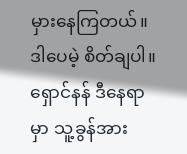မှားနေကြတယ်။ ဒါပေမဲ့ စိတ်ချပါ။ ရှောင်နန် ဒီနေရာမှာ သူ့ခွန်အား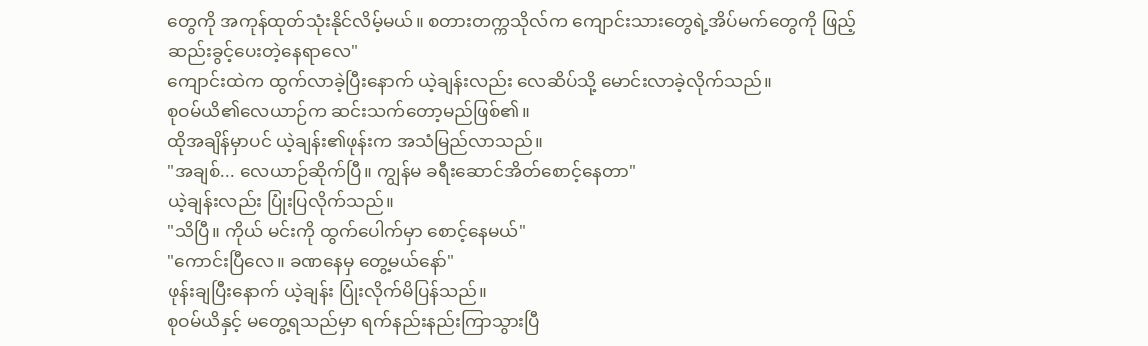တွေကို အကုန်ထုတ်သုံးနိုင်လိမ့်မယ်။ စတားတက္ကသိုလ်က ကျောင်းသားတွေရဲ့အိပ်မက်တွေကို ဖြည့်ဆည်းခွင့်ပေးတဲ့နေရာလေ"
ကျောင်းထဲက ထွက်လာခဲ့ပြီးနောက် ယဲ့ချန်းလည်း လေဆိပ်သို့ မောင်းလာခဲ့လိုက်သည်။
စုဝမ်ယိ၏လေယာဉ်က ဆင်းသက်တော့မည်ဖြစ်၏။
ထိုအချိန်မှာပင် ယဲ့ချန်း၏ဖုန်းက အသံမြည်လာသည်။
"အချစ်... လေယာဉ်ဆိုက်ပြီ။ ကျွန်မ ခရီးဆောင်အိတ်စောင့်နေတာ"
ယဲ့ချန်းလည်း ပြုံးပြလိုက်သည်။
"သိပြီ။ ကိုယ် မင်းကို ထွက်ပေါက်မှာ စောင့်နေမယ်"
"ကောင်းပြီလေ။ ခဏနေမှ တွေ့မယ်နော်"
ဖုန်းချပြီးနောက် ယဲ့ချန်း ပြုံးလိုက်မိပြန်သည်။
စုဝမ်ယိနှင့် မတွေ့ရသည်မှာ ရက်နည်းနည်းကြာသွားပြီ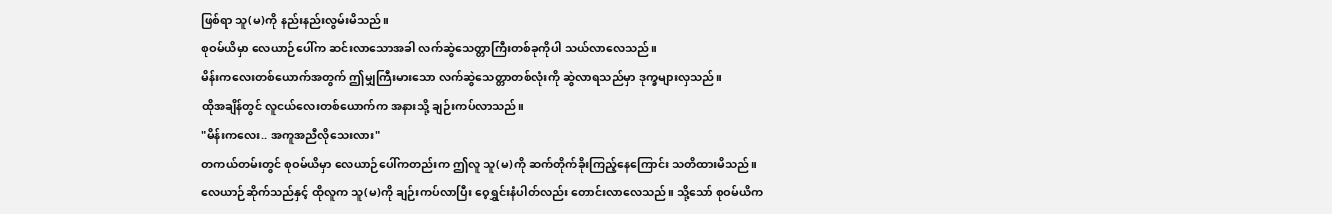ဖြစ်ရာ သူ(မ)ကို နည်းနည်းလွမ်းမိသည်။
စုဝမ်ယိမှာ လေယာဉ်ပေါ်က ဆင်းလာသောအခါ လက်ဆွဲသေတ္တာကြီးတစ်ခုကိုပါ သယ်လာလေသည်။
မိန်းကလေးတစ်ယောက်အတွက် ဤမျှကြီးမားသော လက်ဆွဲသေတ္တာတစ်လုံးကို ဆွဲလာရသည်မှာ ဒုက္ခများလှသည်။
ထိုအချိန်တွင် လူငယ်လေးတစ်ယောက်က အနားသို့ ချဉ်းကပ်လာသည်။
"မိန်းကလေး.. အကူအညီလိုသေးလား"
တကယ်တမ်းတွင် စုဝမ်ယိမှာ လေယာဉ်ပေါ်ကတည်းက ဤလူ သူ(မ)ကို ဆက်တိုက်ခိုးကြည့်နေကြောင်း သတိထားမိသည်။
လေယာဉ်ဆိုက်သည်နှင့် ထိုလူက သူ(မ)ကို ချဉ်းကပ်လာပြီး ဝေ့ရွှင်းနံပါတ်လည်း တောင်းလာလေသည်။ သို့သော် စုဝမ်ယိက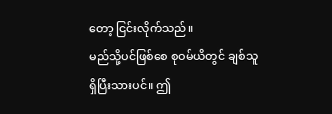တော့ ငြင်းလိုက်သည်။
မည်သို့ပင်ဖြစ်စေ စုဝမ်ယိတွင် ချစ်သူရှိပြီးသားပင်။ ဤ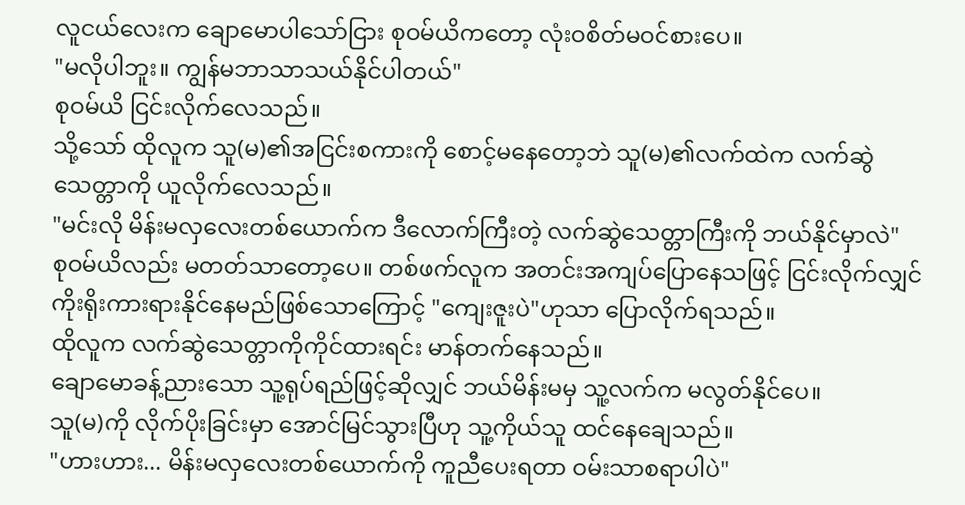လူငယ်လေးက ချောမောပါသော်ငြား စုဝမ်ယိကတော့ လုံးဝစိတ်မဝင်စားပေ။
"မလိုပါဘူး။ ကျွန်မဘာသာသယ်နိုင်ပါတယ်"
စုဝမ်ယိ ငြင်းလိုက်လေသည်။
သို့သော် ထိုလူက သူ(မ)၏အငြင်းစကားကို စောင့်မနေတော့ဘဲ သူ(မ)၏လက်ထဲက လက်ဆွဲသေတ္တာကို ယူလိုက်လေသည်။
"မင်းလို မိန်းမလှလေးတစ်ယောက်က ဒီလောက်ကြီးတဲ့ လက်ဆွဲသေတ္တာကြီးကို ဘယ်နိုင်မှာလဲ"
စုဝမ်ယိလည်း မတတ်သာတော့ပေ။ တစ်ဖက်လူက အတင်းအကျပ်ပြောနေသဖြင့် ငြင်းလိုက်လျှင် ကိုးရိုးကားရားနိုင်နေမည်ဖြစ်သောကြောင့် "ကျေးဇူးပဲ"ဟုသာ ပြောလိုက်ရသည်။
ထိုလူက လက်ဆွဲသေတ္တာကိုကိုင်ထားရင်း မာန်တက်နေသည်။
ချောမောခန့်ညားသော သူ့ရုပ်ရည်ဖြင့်ဆိုလျှင် ဘယ်မိန်းမမှ သူ့လက်က မလွတ်နိုင်ပေ။
သူ(မ)ကို လိုက်ပိုးခြင်းမှာ အောင်မြင်သွားပြီဟု သူ့ကိုယ်သူ ထင်နေချေသည်။
"ဟားဟား... မိန်းမလှလေးတစ်ယောက်ကို ကူညီပေးရတာ ဝမ်းသာစရာပါပဲ"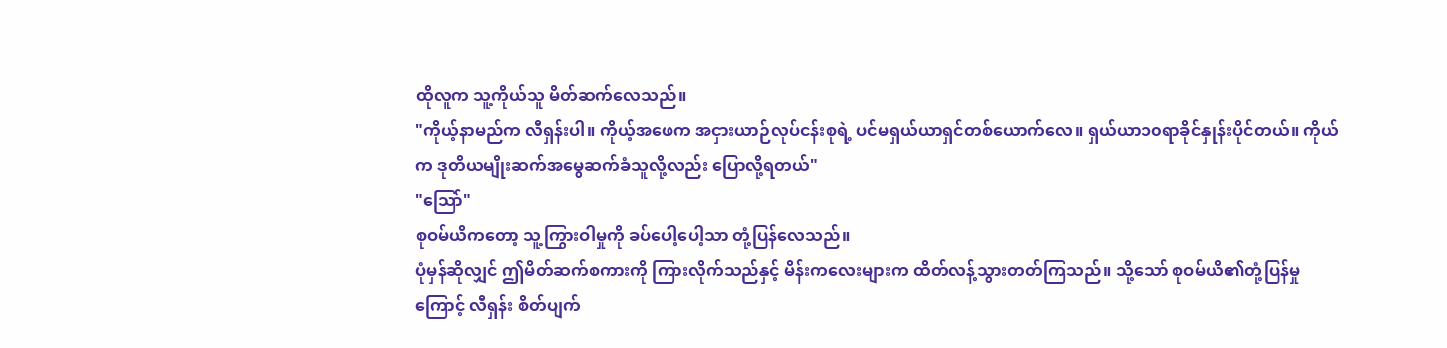ထိုလူက သူ့ကိုယ်သူ မိတ်ဆက်လေသည်။
"ကိုယ့်နာမည်က လီရှန်းပါ။ ကိုယ့်အဖေက အငှားယာဉ်လုပ်ငန်းစုရဲ့ ပင်မရှယ်ယာရှင်တစ်ယောက်လေ။ ရှယ်ယာ၁၀ရာခိုင်နှုန်းပိုင်တယ်။ ကိုယ်က ဒုတိယမျိုးဆက်အမွေဆက်ခံသူလို့လည်း ပြောလို့ရတယ်"
"သြော်"
စုဝမ်ယိကတော့ သူ့ကြွားဝါမှုကို ခပ်ပေါ့ပေါ့သာ တုံ့ပြန်လေသည်။
ပုံမှန်ဆိုလျှင် ဤမိတ်ဆက်စကားကို ကြားလိုက်သည်နှင့် မိန်းကလေးများက ထိတ်လန့်သွားတတ်ကြသည်။ သို့သော် စုဝမ်ယိ၏တုံ့ပြန်မှုကြောင့် လီရှန်း စိတ်ပျက်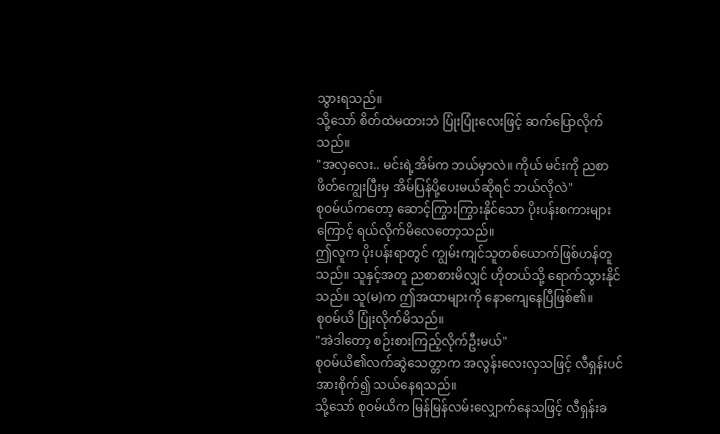သွားရသည်။
သို့သော် စိတ်ထဲမထားဘဲ ပြုံးပြုံးလေးဖြင့် ဆက်ပြောလိုက်သည်။
"အလှလေး.. မင်းရဲ့အိမ်က ဘယ်မှာလဲ။ ကိုယ် မင်းကို ညစာဖိတ်ကျွေးပြီးမှ အိမ်ပြန်ပို့ပေးမယ်ဆိုရင် ဘယ်လိုလဲ"
စုဝမ်ယ်ကတော့ ဆောင့်ကြွားကြွားနိုင်သော ပိုးပန်းစကားများကြောင့် ရယ်လိုက်မိလေတော့သည်။
ဤလူက ပိုးပန်းရာတွင် ကျွမ်းကျင်သူတစ်ယောက်ဖြစ်ဟန်တူသည်။ သူနှင့်အတူ ညစာစားမိလျှင် ဟိုတယ်သို့ ရောက်သွားနိုင်သည်။ သူ(မ)က ဤအထာများကို နောကျေနေပြီဖြစ်၏။
စုဝမ်ယိ ပြုံးလိုက်မိသည်။
"အဲဒါတော့ စဉ်းစားကြည့်လိုက်ဦးမယ်"
စုဝမ်ယိ၏လက်ဆွဲသေတ္တာက အလွန်းလေးလှသဖြင့် လီရှန်းပင် အားစိုက်၍ သယ်နေရသည်။
သို့သော် စုဝမ်ယိက မြန်မြန်လမ်းလျှောက်နေသဖြင့် လီရှန်းခ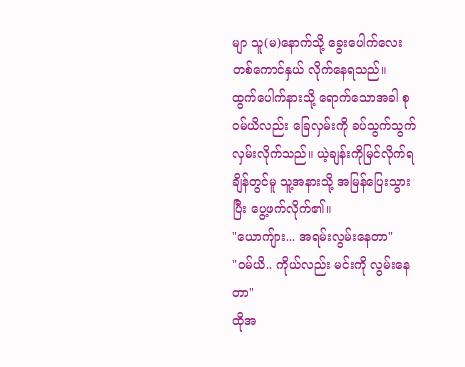မျာ သူ(မ)နောက်သို့ ခွေးပေါက်လေးတစ်ကောင်နှယ် လိုက်နေရသည်။
ထွက်ပေါက်နားသို့ ရောက်သောအခါ စုဝမ်ယိလည်း ခြေလှမ်းကို ခပ်သွက်သွက်လှမ်းလိုက်သည်။ ယဲ့ချန်းကိုမြင်လိုက်ရချိန်တွင်မူ သူ့အနားသို့ အမြန်ပြေးသွားပြီး ပွေ့ဖက်လိုက်၏။
"ယောကျ်ား... အရမ်းလွမ်းနေတာ"
"ဝမ်ယိ.. ကိုယ်လည်း မင်းကို လွမ်းနေတာ"
ထိုအ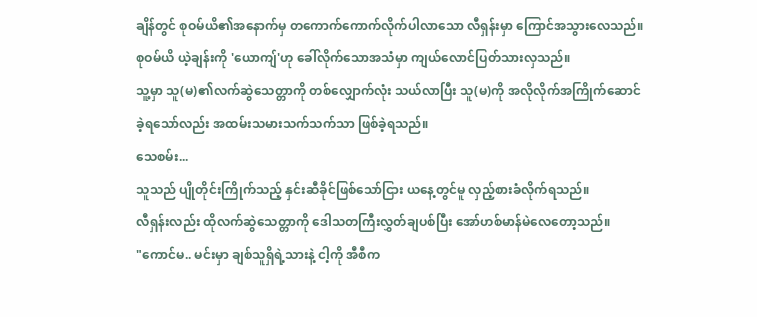ချိန်တွင် စုဝမ်ယိ၏အနောက်မှ တကောက်ကောက်လိုက်ပါလာသော လီရှန်းမှာ ကြောင်အသွားလေသည်။
စုဝမ်ယိ ယဲ့ချန်းကို 'ယောကျ်'ဟု ခေါ်လိုက်သောအသံမှာ ကျယ်လောင်ပြတ်သားလှသည်။
သူ့မှာ သူ(မ)၏လက်ဆွဲသေတ္တာကို တစ်လျှောက်လုံး သယ်လာပြီး သူ(မ)ကို အလိုလိုက်အကြိုက်ဆောင်ခဲ့ရသော်လည်း အထမ်းသမားသက်သက်သာ ဖြစ်ခဲ့ရသည်။
သေစမ်း...
သူသည် ပျိုတိုင်းကြိုက်သည့် နှင်းဆီခိုင်ဖြစ်သော်ငြား ယနေ့တွင်မူ လှည့်စားခံလိုက်ရသည်။
လီရှန်းလည်း ထိုလက်ဆွဲသေတ္တာကို ဒေါသတကြီးလွှတ်ချပစ်ပြီး အော်ဟစ်မာန်မဲလေတော့သည်။
"ကောင်မ.. မင်းမှာ ချစ်သူရှိရဲ့သားနဲ့ ငါ့ကို အီစီက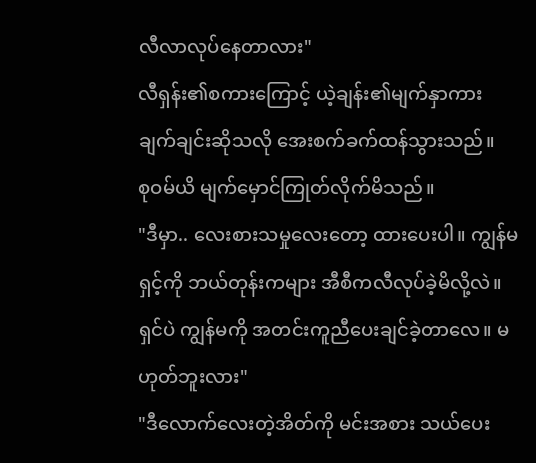လီလာလုပ်နေတာလား"
လီရှန်း၏စကားကြောင့် ယဲ့ချန်း၏မျက်နှာကား ချက်ချင်းဆိုသလို အေးစက်ခက်ထန်သွားသည်။
စုဝမ်ယိ မျက်မှောင်ကြုတ်လိုက်မိသည်။
"ဒီမှာ.. လေးစားသမှုလေးတော့ ထားပေးပါ။ ကျွန်မ ရှင့်ကို ဘယ်တုန်းကများ အီစီကလီလုပ်ခဲ့မိလို့လဲ။ ရှင်ပဲ ကျွန်မကို အတင်းကူညီပေးချင်ခဲ့တာလေ။ မဟုတ်ဘူးလား"
"ဒီလောက်လေးတဲ့အိတ်ကို မင်းအစား သယ်ပေး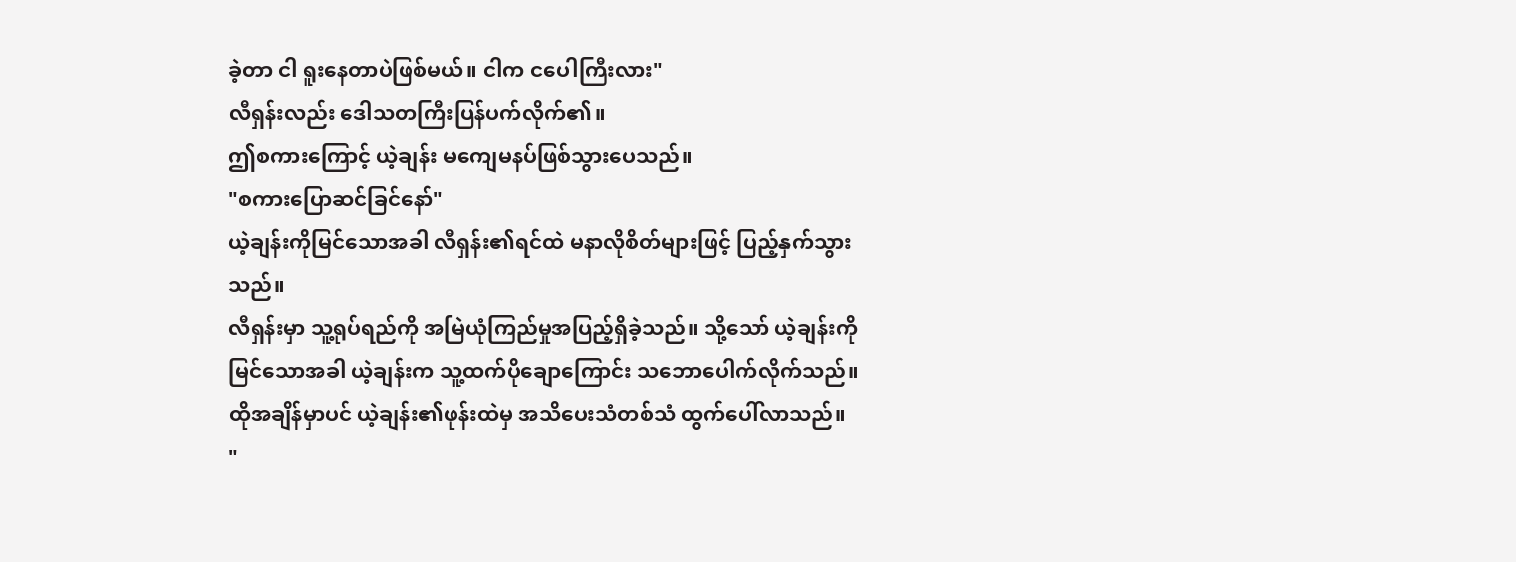ခဲ့တာ ငါ ရူးနေတာပဲဖြစ်မယ်။ ငါက ငပေါကြီးလား"
လီရှန်းလည်း ဒေါသတကြီးပြန်ပက်လိုက်၏။
ဤစကားကြောင့် ယဲ့ချန်း မကျေမနပ်ဖြစ်သွားပေသည်။
"စကားပြောဆင်ခြင်နော်"
ယဲ့ချန်းကိုမြင်သောအခါ လီရှန်း၏ရင်ထဲ မနာလိုစိတ်များဖြင့် ပြည့်နှက်သွားသည်။
လီရှန်းမှာ သူ့ရုပ်ရည်ကို အမြဲယုံကြည်မှုအပြည့်ရှိခဲ့သည်။ သို့သော် ယဲ့ချန်းကိုမြင်သောအခါ ယဲ့ချန်းက သူ့ထက်ပိုချောကြောင်း သဘောပေါက်လိုက်သည်။
ထိုအချိန်မှာပင် ယဲ့ချန်း၏ဖုန်းထဲမှ အသိပေးသံတစ်သံ ထွက်ပေါ်လာသည်။
"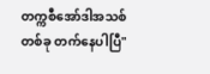တက္ကစီအော်ဒါအသစ်တစ်ခု တက်နေပါပြီ"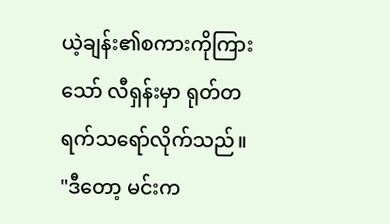ယဲ့ချန်း၏စကားကိုကြားသော် လီရှန်းမှာ ရုတ်တရက်သရော်လိုက်သည်။
"ဒီတော့ မင်းက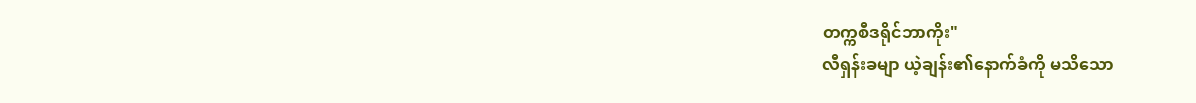တက္ကစီဒရိုင်ဘာကိုး"
လီရှန်းခမျာ ယဲ့ချန်း၏နောက်ခံကို မသိသော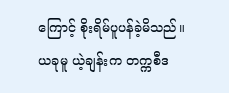ကြောင့် စိုးရိမ်ပူပန်ခဲ့မိသည်။
ယခုမူ ယဲ့ချန်းက တက္ကစီဒ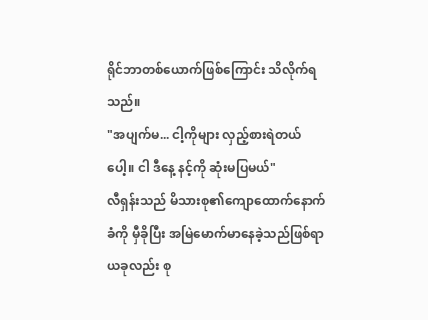ရိုင်ဘာတစ်ယောက်ဖြစ်ကြောင်း သိလိုက်ရသည်။
"အပျက်မ... ငါ့ကိုများ လှည့်စားရဲတယ်ပေါ့။ ငါ ဒီနေ့ နင့်ကို ဆုံးမပြမယ်"
လီရှန်းသည် မိသားစု၏ကျောထောက်နောက်ခံကို မှီခိုပြီး အမြဲမောက်မာနေခဲ့သည်ဖြစ်ရာ ယခုလည်း စု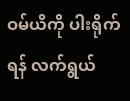ဝမ်ယိကို ပါးရိုက်ရန် လက်ရွယ်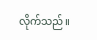လိုက်သည်။